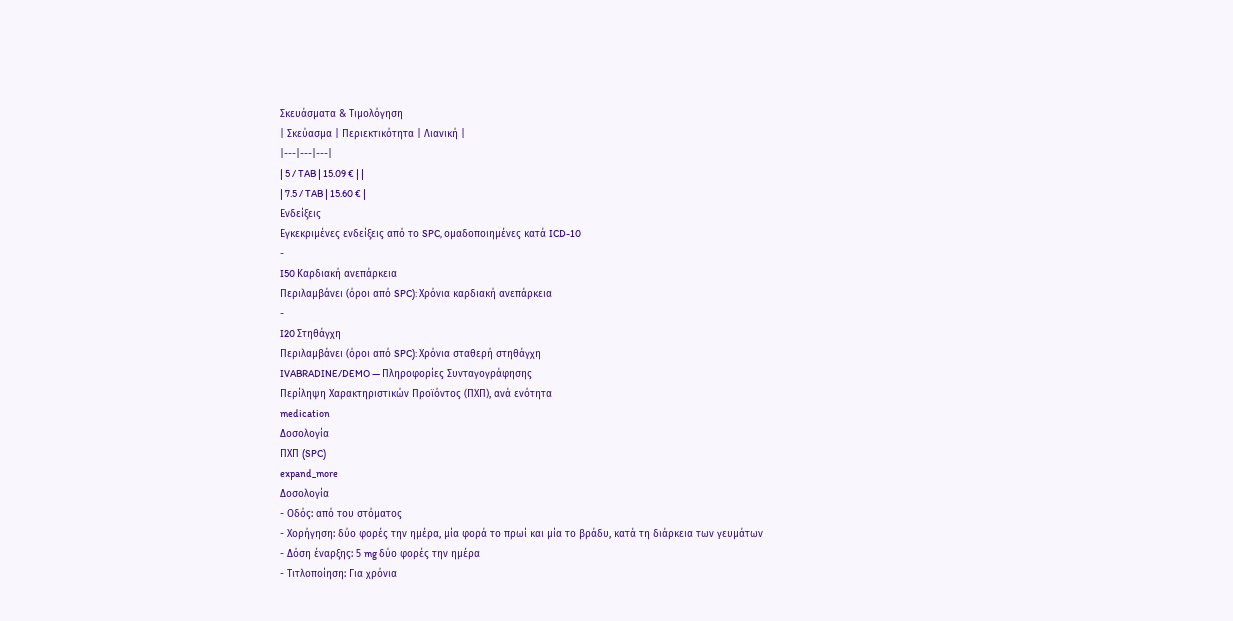Σκευάσματα & Τιμολόγηση
| Σκεύασμα | Περιεκτικότητα | Λιανική |
|---|---|---|
| 5 / TAB | 15.09 € | |
| 7.5 / TAB | 15.60 € |
Ενδείξεις
Εγκεκριμένες ενδείξεις από το SPC, ομαδοποιημένες κατά ICD-10
-
I50 Καρδιακή ανεπάρκεια
Περιλαμβάνει (όροι από SPC): Χρόνια καρδιακή ανεπάρκεια
-
I20 Στηθάγχη
Περιλαμβάνει (όροι από SPC): Χρόνια σταθερή στηθάγχη
IVABRADINE/DEMO — Πληροφορίες Συνταγογράφησης
Περίληψη Χαρακτηριστικών Προϊόντος (ΠΧΠ), ανά ενότητα
medication
Δοσολογία
ΠΧΠ (SPC)
expand_more
Δοσολογία
- Οδός: από του στόματος
- Χορήγηση: δύο φορές την ημέρα, μία φορά το πρωί και μία το βράδυ, κατά τη διάρκεια των γευμάτων
- Δόση έναρξης: 5 mg δύο φορές την ημέρα
- Τιτλοποίηση: Για χρόνια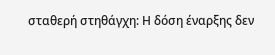σταθερή στηθάγχη: Η δόση έναρξης δεν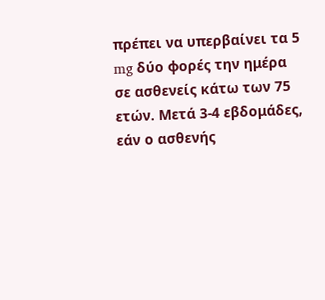πρέπει να υπερβαίνει τα 5 mg δύο φορές την ημέρα σε ασθενείς κάτω των 75 ετών. Μετά 3-4 εβδομάδες, εάν ο ασθενής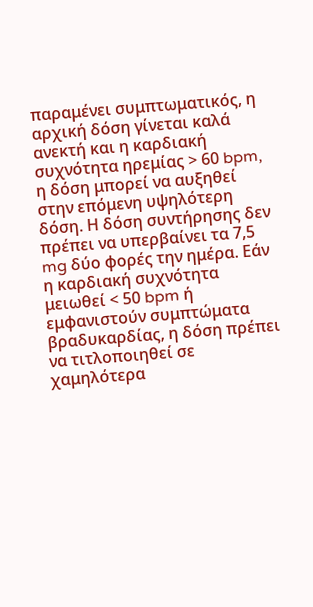παραμένει συμπτωματικός, η αρχική δόση γίνεται καλά ανεκτή και η καρδιακή συχνότητα ηρεμίας > 60 bpm, η δόση μπορεί να αυξηθεί στην επόμενη υψηλότερη δόση. Η δόση συντήρησης δεν πρέπει να υπερβαίνει τα 7,5 mg δύο φορές την ημέρα. Εάν η καρδιακή συχνότητα μειωθεί < 50 bpm ή εμφανιστούν συμπτώματα βραδυκαρδίας, η δόση πρέπει να τιτλοποιηθεί σε χαμηλότερα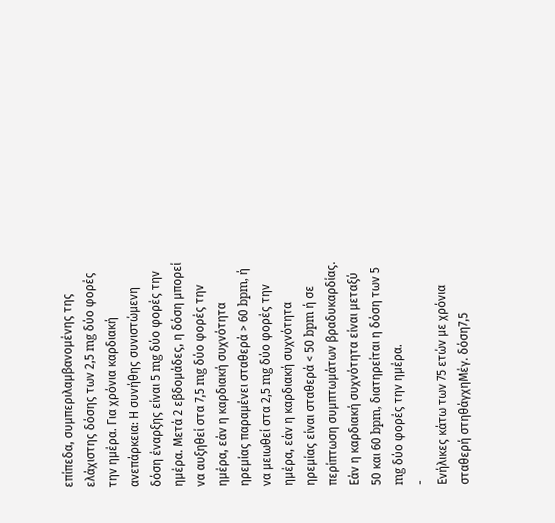επίπεδα, συμπεριλαμβανομένης της ελάχιστης δόσης των 2,5 mg δύο φορές την ημέρα. Για χρόνια καρδιακή ανεπάρκεια: Η συνήθης συνιστώμενη δόση έναρξης είναι 5 mg δύο φορές την ημέρα. Μετά 2 εβδομάδες, η δόση μπορεί να αυξηθεί στα 7,5 mg δύο φορές την ημέρα, εάν η καρδιακή συχνότητα ηρεμίας παραμένει σταθερά > 60 bpm, ή να μειωθεί στα 2,5 mg δύο φορές την ημέρα, εάν η καρδιακή συχνότητα ηρεμίας είναι σταθερά < 50 bpm ή σε περίπτωση συμπτωμάτων βραδυκαρδίας. Εάν η καρδιακή συχνότητα είναι μεταξύ 50 και 60 bpm, διατηρείται η δόση των 5 mg δύο φορές την ημέρα.
-
Ενήλικες κάτω των 75 ετών με χρόνια σταθερή στηθάγχηΜέγ. δόση7,5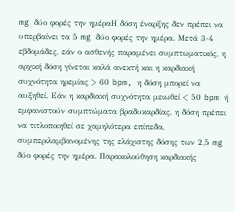mg δύο φορές την ημέραΗ δόση έναρξης δεν πρέπει να υπερβαίνει τα 5 mg δύο φορές την ημέρα. Μετά 3-4 εβδομάδες, εάν ο ασθενής παραμένει συμπτωματικός, η αρχική δόση γίνεται καλά ανεκτή και η καρδιακή συχνότητα ηρεμίας > 60 bpm, η δόση μπορεί να αυξηθεί. Εάν η καρδιακή συχνότητα μειωθεί < 50 bpm ή εμφανιστούν συμπτώματα βραδυκαρδίας, η δόση πρέπει να τιτλοποιηθεί σε χαμηλότερα επίπεδα, συμπεριλαμβανομένης της ελάχιστης δόσης των 2,5 mg δύο φορές την ημέρα. Παρακολούθηση καρδιακής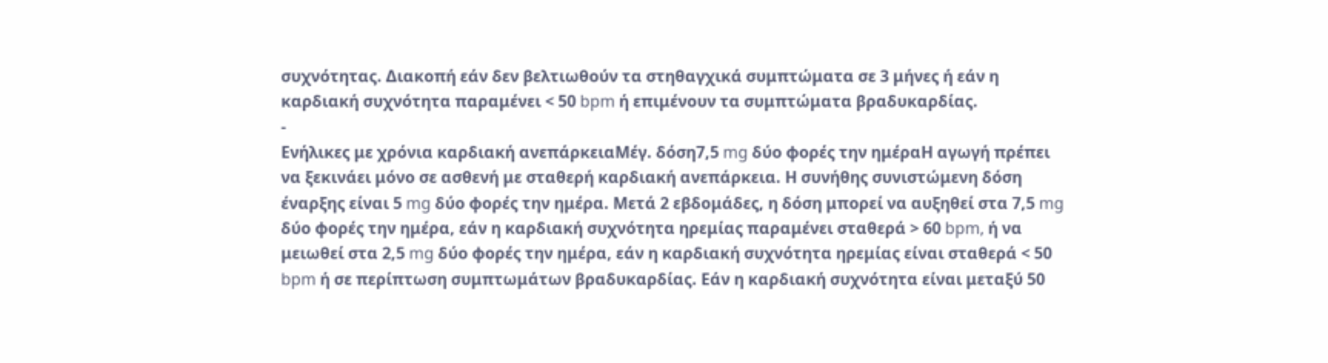συχνότητας. Διακοπή εάν δεν βελτιωθούν τα στηθαγχικά συμπτώματα σε 3 μήνες ή εάν η καρδιακή συχνότητα παραμένει < 50 bpm ή επιμένουν τα συμπτώματα βραδυκαρδίας.
-
Ενήλικες με χρόνια καρδιακή ανεπάρκειαΜέγ. δόση7,5 mg δύο φορές την ημέραΗ αγωγή πρέπει να ξεκινάει μόνο σε ασθενή με σταθερή καρδιακή ανεπάρκεια. Η συνήθης συνιστώμενη δόση έναρξης είναι 5 mg δύο φορές την ημέρα. Μετά 2 εβδομάδες, η δόση μπορεί να αυξηθεί στα 7,5 mg δύο φορές την ημέρα, εάν η καρδιακή συχνότητα ηρεμίας παραμένει σταθερά > 60 bpm, ή να μειωθεί στα 2,5 mg δύο φορές την ημέρα, εάν η καρδιακή συχνότητα ηρεμίας είναι σταθερά < 50 bpm ή σε περίπτωση συμπτωμάτων βραδυκαρδίας. Εάν η καρδιακή συχνότητα είναι μεταξύ 50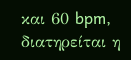και 60 bpm, διατηρείται η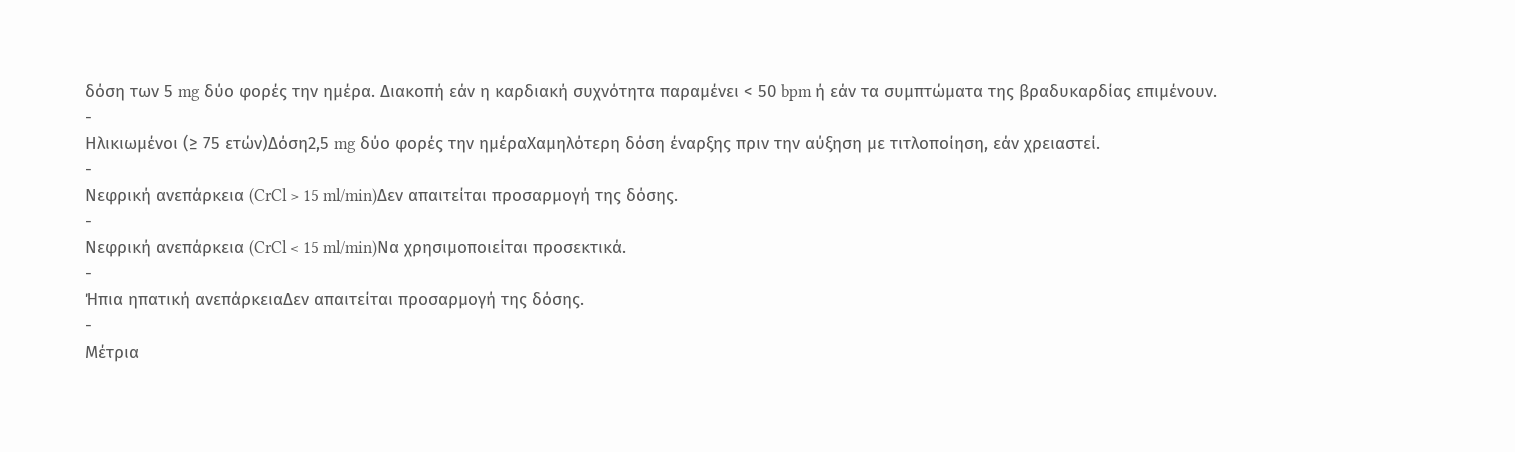δόση των 5 mg δύο φορές την ημέρα. Διακοπή εάν η καρδιακή συχνότητα παραμένει < 50 bpm ή εάν τα συμπτώματα της βραδυκαρδίας επιμένουν.
-
Ηλικιωμένοι (≥ 75 ετών)Δόση2,5 mg δύο φορές την ημέραΧαμηλότερη δόση έναρξης πριν την αύξηση με τιτλοποίηση, εάν χρειαστεί.
-
Νεφρική ανεπάρκεια (CrCl > 15 ml/min)Δεν απαιτείται προσαρμογή της δόσης.
-
Νεφρική ανεπάρκεια (CrCl < 15 ml/min)Να χρησιμοποιείται προσεκτικά.
-
Ήπια ηπατική ανεπάρκειαΔεν απαιτείται προσαρμογή της δόσης.
-
Μέτρια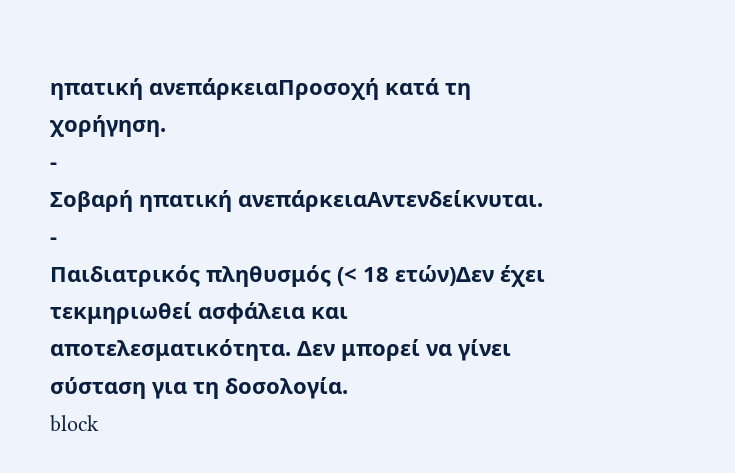ηπατική ανεπάρκειαΠροσοχή κατά τη χορήγηση.
-
Σοβαρή ηπατική ανεπάρκειαΑντενδείκνυται.
-
Παιδιατρικός πληθυσμός (< 18 ετών)Δεν έχει τεκμηριωθεί ασφάλεια και αποτελεσματικότητα. Δεν μπορεί να γίνει σύσταση για τη δοσολογία.
block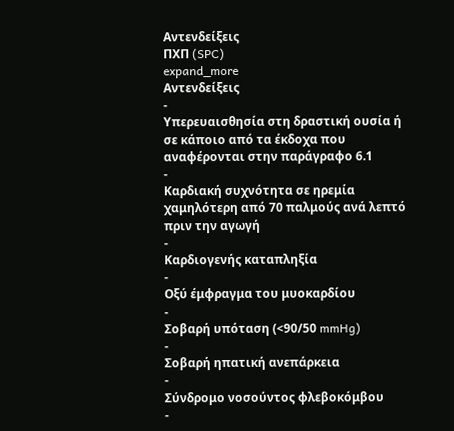Αντενδείξεις
ΠΧΠ (SPC)
expand_more
Αντενδείξεις
-
Υπερευαισθησία στη δραστική ουσία ή σε κάποιο από τα έκδοχα που αναφέρονται στην παράγραφο 6.1
-
Καρδιακή συχνότητα σε ηρεμία χαμηλότερη από 70 παλμούς ανά λεπτό πριν την αγωγή
-
Καρδιογενής καταπληξία
-
Οξύ έμφραγμα του μυοκαρδίου
-
Σοβαρή υπόταση (<90/50 mmHg)
-
Σοβαρή ηπατική ανεπάρκεια
-
Σύνδρομο νοσούντος φλεβοκόμβου
-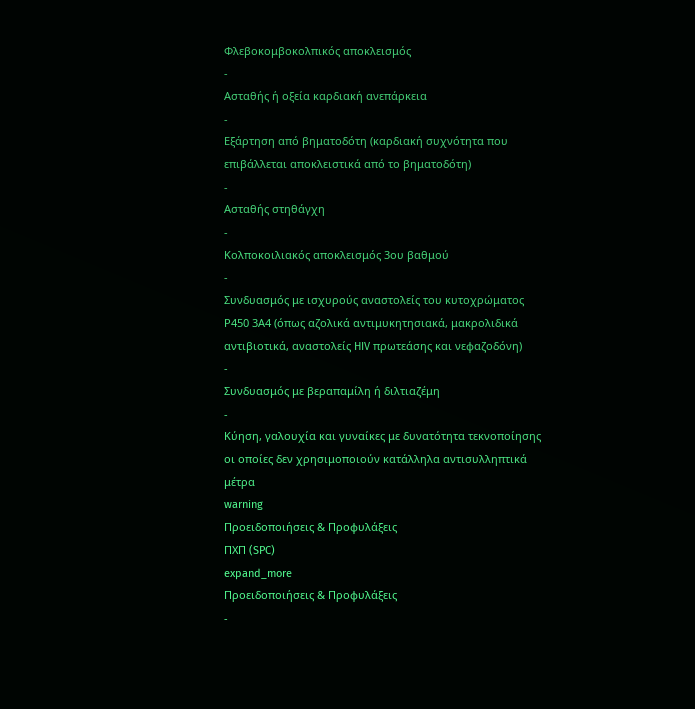Φλεβοκομβοκολπικός αποκλεισμός
-
Ασταθής ή οξεία καρδιακή ανεπάρκεια
-
Εξάρτηση από βηματοδότη (καρδιακή συχνότητα που επιβάλλεται αποκλειστικά από το βηματοδότη)
-
Ασταθής στηθάγχη
-
Κολποκοιλιακός αποκλεισμός 3ου βαθμού
-
Συνδυασμός με ισχυρούς αναστολείς του κυτοχρώματος Ρ450 3Α4 (όπως αζολικά αντιμυκητησιακά, μακρολιδικά αντιβιοτικά, αναστολείς HIV πρωτεάσης και νεφαζοδόνη)
-
Συνδυασμός με βεραπαμίλη ή διλτιαζέμη
-
Κύηση, γαλουχία και γυναίκες με δυνατότητα τεκνοποίησης οι οποίες δεν χρησιμοποιούν κατάλληλα αντισυλληπτικά μέτρα
warning
Προειδοποιήσεις & Προφυλάξεις
ΠΧΠ (SPC)
expand_more
Προειδοποιήσεις & Προφυλάξεις
-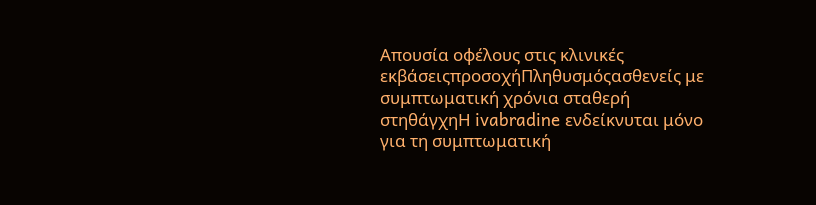Απουσία οφέλους στις κλινικές εκβάσειςπροσοχήΠληθυσμόςασθενείς με συμπτωματική χρόνια σταθερή στηθάγχηΗ ivabradine ενδείκνυται μόνο για τη συμπτωματική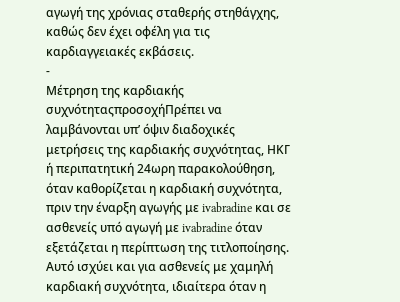αγωγή της χρόνιας σταθερής στηθάγχης, καθώς δεν έχει οφέλη για τις καρδιαγγειακές εκβάσεις.
-
Μέτρηση της καρδιακής συχνότηταςπροσοχήΠρέπει να λαμβάνονται υπ’ όψιν διαδοχικές μετρήσεις της καρδιακής συχνότητας, ΗΚΓ ή περιπατητική 24ωρη παρακολούθηση, όταν καθορίζεται η καρδιακή συχνότητα, πριν την έναρξη αγωγής με ivabradine και σε ασθενείς υπό αγωγή με ivabradine όταν εξετάζεται η περίπτωση της τιτλοποίησης. Αυτό ισχύει και για ασθενείς με χαμηλή καρδιακή συχνότητα, ιδιαίτερα όταν η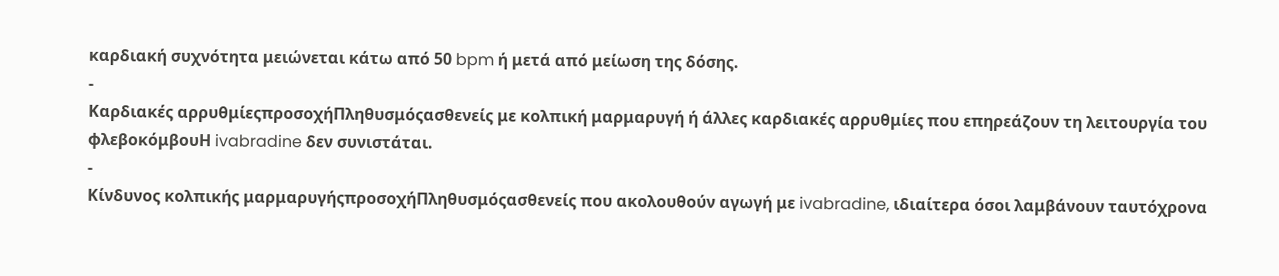καρδιακή συχνότητα μειώνεται κάτω από 50 bpm ή μετά από μείωση της δόσης.
-
Καρδιακές αρρυθμίεςπροσοχήΠληθυσμόςασθενείς με κολπική μαρμαρυγή ή άλλες καρδιακές αρρυθμίες που επηρεάζουν τη λειτουργία του φλεβοκόμβουΗ ivabradine δεν συνιστάται.
-
Κίνδυνος κολπικής μαρμαρυγήςπροσοχήΠληθυσμόςασθενείς που ακολουθούν αγωγή με ivabradine, ιδιαίτερα όσοι λαμβάνουν ταυτόχρονα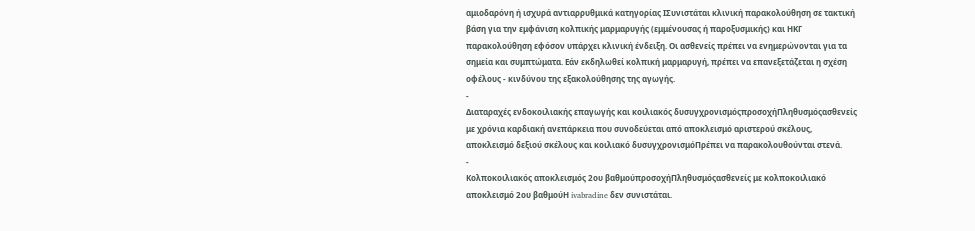αμιοδαρόνη ή ισχυρά αντιαρρυθμικά κατηγορίας ΙΣυνιστάται κλινική παρακολούθηση σε τακτική βάση για την εμφάνιση κολπικής μαρμαρυγής (εμμένουσας ή παροξυσμικής) και ΗΚΓ παρακολούθηση εφόσον υπάρχει κλινική ένδειξη. Οι ασθενείς πρέπει να ενημερώνονται για τα σημεία και συμπτώματα. Εάν εκδηλωθεί κολπική μαρμαρυγή, πρέπει να επανεξετάζεται η σχέση οφέλους - κινδύνου της εξακολούθησης της αγωγής.
-
Διαταραχές ενδοκοιλιακής επαγωγής και κοιλιακός δυσυγχρονισμόςπροσοχήΠληθυσμόςασθενείς με χρόνια καρδιακή ανεπάρκεια που συνοδεύεται από αποκλεισμό αριστερού σκέλους, αποκλεισμό δεξιού σκέλους και κοιλιακό δυσυγχρονισμόΠρέπει να παρακολουθούνται στενά.
-
Κολποκοιλιακός αποκλεισμός 2ου βαθμούπροσοχήΠληθυσμόςασθενείς με κολποκοιλιακό αποκλεισμό 2ου βαθμούΗ ivabradine δεν συνιστάται.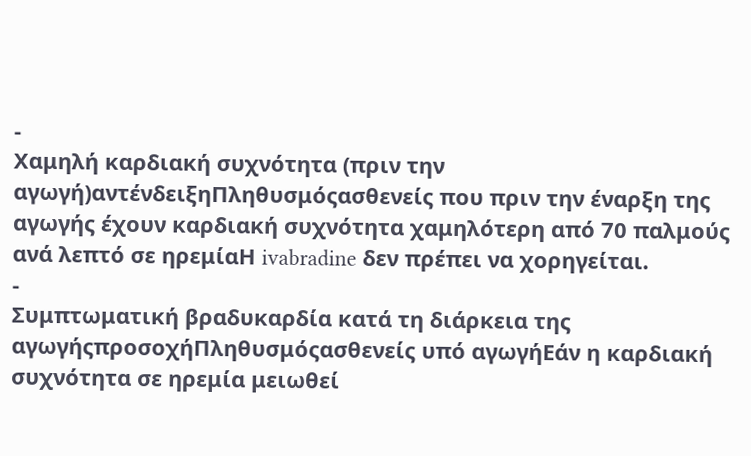-
Χαμηλή καρδιακή συχνότητα (πριν την αγωγή)αντένδειξηΠληθυσμόςασθενείς που πριν την έναρξη της αγωγής έχουν καρδιακή συχνότητα χαμηλότερη από 70 παλμούς ανά λεπτό σε ηρεμίαΗ ivabradine δεν πρέπει να χορηγείται.
-
Συμπτωματική βραδυκαρδία κατά τη διάρκεια της αγωγήςπροσοχήΠληθυσμόςασθενείς υπό αγωγήΕάν η καρδιακή συχνότητα σε ηρεμία μειωθεί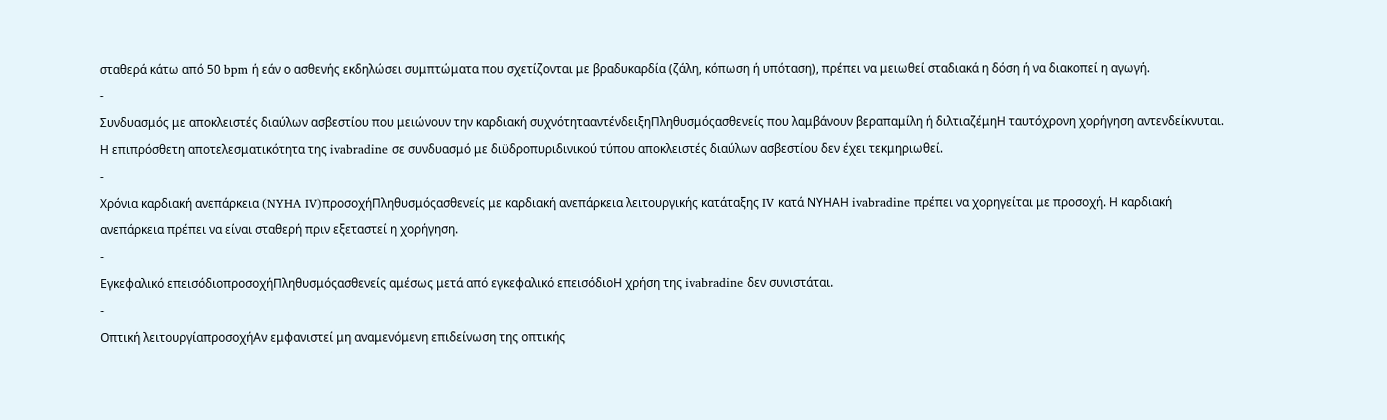σταθερά κάτω από 50 bpm ή εάν ο ασθενής εκδηλώσει συμπτώματα που σχετίζονται με βραδυκαρδία (ζάλη, κόπωση ή υπόταση), πρέπει να μειωθεί σταδιακά η δόση ή να διακοπεί η αγωγή.
-
Συνδυασμός με αποκλειστές διαύλων ασβεστίου που μειώνουν την καρδιακή συχνότητααντένδειξηΠληθυσμόςασθενείς που λαμβάνουν βεραπαμίλη ή διλτιαζέμηΗ ταυτόχρονη χορήγηση αντενδείκνυται. Η επιπρόσθετη αποτελεσματικότητα της ivabradine σε συνδυασμό με διϋδροπυριδινικού τύπου αποκλειστές διαύλων ασβεστίου δεν έχει τεκμηριωθεί.
-
Χρόνια καρδιακή ανεπάρκεια (NYHA IV)προσοχήΠληθυσμόςασθενείς με καρδιακή ανεπάρκεια λειτουργικής κατάταξης IV κατά ΝΥΗΑΗ ivabradine πρέπει να χορηγείται με προσοχή. Η καρδιακή ανεπάρκεια πρέπει να είναι σταθερή πριν εξεταστεί η χορήγηση.
-
Εγκεφαλικό επεισόδιοπροσοχήΠληθυσμόςασθενείς αμέσως μετά από εγκεφαλικό επεισόδιοΗ χρήση της ivabradine δεν συνιστάται.
-
Οπτική λειτουργίαπροσοχήΑν εμφανιστεί μη αναμενόμενη επιδείνωση της οπτικής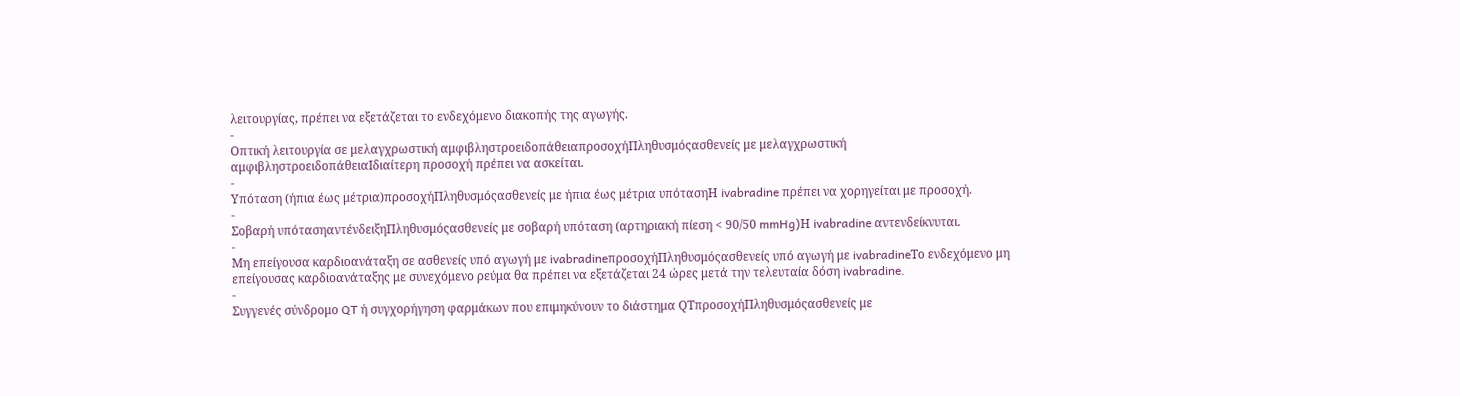λειτουργίας, πρέπει να εξετάζεται το ενδεχόμενο διακοπής της αγωγής.
-
Οπτική λειτουργία σε μελαγχρωστική αμφιβληστροειδοπάθειαπροσοχήΠληθυσμόςασθενείς με μελαγχρωστική αμφιβληστροειδοπάθειαΙδιαίτερη προσοχή πρέπει να ασκείται.
-
Υπόταση (ήπια έως μέτρια)προσοχήΠληθυσμόςασθενείς με ήπια έως μέτρια υπότασηΗ ivabradine πρέπει να χορηγείται με προσοχή.
-
Σοβαρή υπότασηαντένδειξηΠληθυσμόςασθενείς με σοβαρή υπόταση (αρτηριακή πίεση < 90/50 mmHg)Η ivabradine αντενδείκνυται.
-
Μη επείγουσα καρδιοανάταξη σε ασθενείς υπό αγωγή με ivabradineπροσοχήΠληθυσμόςασθενείς υπό αγωγή με ivabradineΤο ενδεχόμενο μη επείγουσας καρδιοανάταξης με συνεχόμενο ρεύμα θα πρέπει να εξετάζεται 24 ώρες μετά την τελευταία δόση ivabradine.
-
Συγγενές σύνδρομο QT ή συγχορήγηση φαρμάκων που επιμηκύνουν το διάστημα QTπροσοχήΠληθυσμόςασθενείς με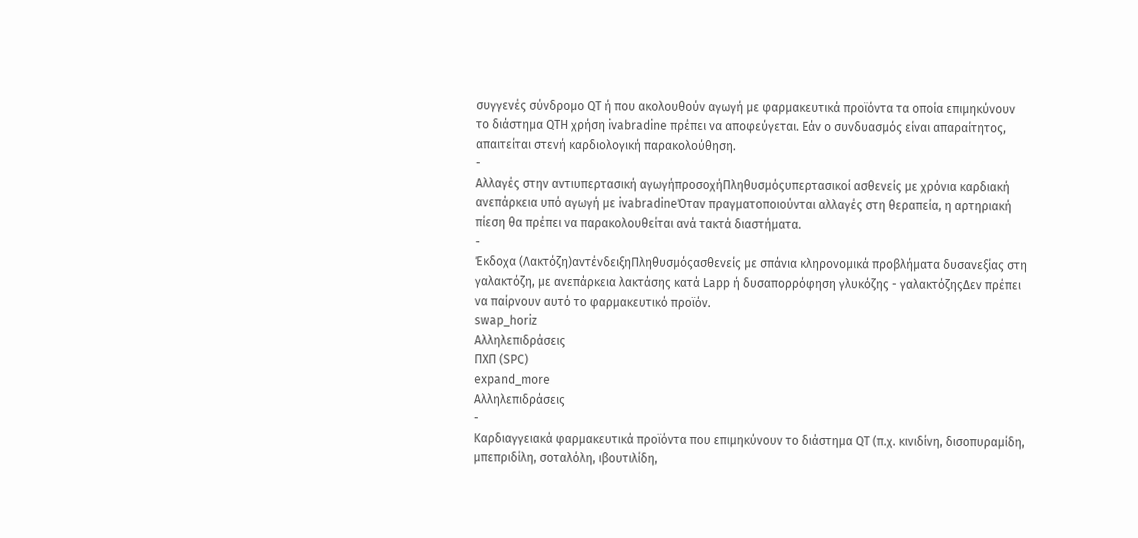συγγενές σύνδρομο QT ή που ακολουθούν αγωγή με φαρμακευτικά προϊόντα τα οποία επιμηκύνουν το διάστημα QTΗ χρήση ivabradine πρέπει να αποφεύγεται. Εάν ο συνδυασμός είναι απαραίτητος, απαιτείται στενή καρδιολογική παρακολούθηση.
-
Αλλαγές στην αντιυπερτασική αγωγήπροσοχήΠληθυσμόςυπερτασικοί ασθενείς με χρόνια καρδιακή ανεπάρκεια υπό αγωγή με ivabradineΌταν πραγματοποιούνται αλλαγές στη θεραπεία, η αρτηριακή πίεση θα πρέπει να παρακολουθείται ανά τακτά διαστήματα.
-
Έκδοχα (Λακτόζη)αντένδειξηΠληθυσμόςασθενείς με σπάνια κληρονομικά προβλήματα δυσανεξίας στη γαλακτόζη, με ανεπάρκεια λακτάσης κατά Lapp ή δυσαπορρόφηση γλυκόζης - γαλακτόζηςΔεν πρέπει να παίρνουν αυτό το φαρμακευτικό προϊόν.
swap_horiz
Αλληλεπιδράσεις
ΠΧΠ (SPC)
expand_more
Αλληλεπιδράσεις
-
Καρδιαγγειακά φαρμακευτικά προϊόντα που επιμηκύνουν το διάστημα QT (π.χ. κινιδίνη, δισοπυραμίδη, μπεπριδίλη, σοταλόλη, ιβουτιλίδη,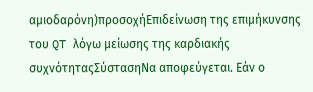αμιοδαρόνη)προσοχήΕπιδείνωση της επιμήκυνσης του QT λόγω μείωσης της καρδιακής συχνότηταςΣύστασηΝα αποφεύγεται. Εάν ο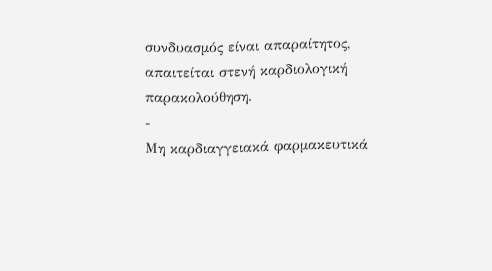συνδυασμός είναι απαραίτητος, απαιτείται στενή καρδιολογική παρακολούθηση.
-
Μη καρδιαγγειακά φαρμακευτικά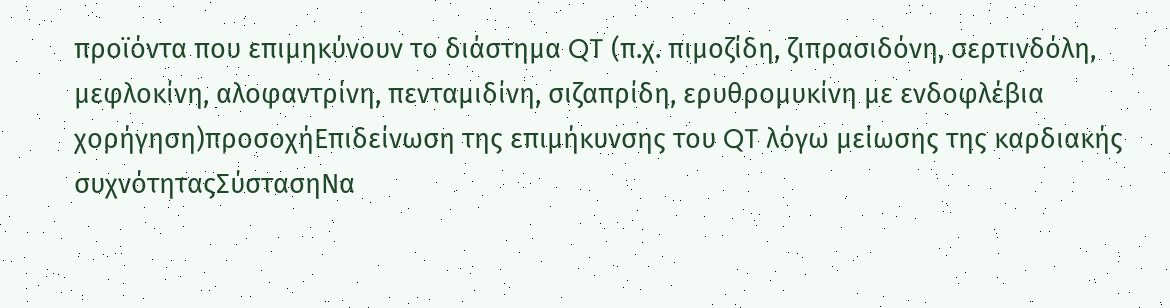προϊόντα που επιμηκύνουν το διάστημα QT (π.χ. πιμοζίδη, ζιπρασιδόνη, σερτινδόλη, μεφλοκίνη, αλοφαντρίνη, πενταμιδίνη, σιζαπρίδη, ερυθρομυκίνη με ενδοφλέβια χορήγηση)προσοχήΕπιδείνωση της επιμήκυνσης του QT λόγω μείωσης της καρδιακής συχνότηταςΣύστασηΝα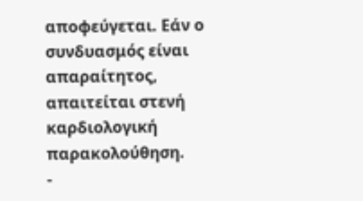αποφεύγεται. Εάν ο συνδυασμός είναι απαραίτητος, απαιτείται στενή καρδιολογική παρακολούθηση.
-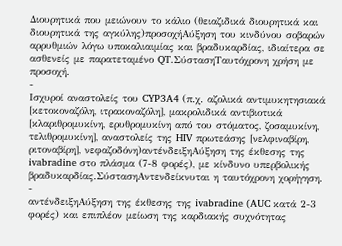Διουρητικά που μειώνουν το κάλιο (θειαζιδικά διουρητικά και διουρητικά της αγκύλης)προσοχήΑύξηση του κινδύνου σοβαρών αρρυθμιών λόγω υποκαλιαιμίας και βραδυκαρδίας, ιδιαίτερα σε ασθενείς με παρατεταμένο QT.ΣύστασηΤαυτόχρονη χρήση με προσοχή.
-
Ισχυροί αναστολείς του CYP3A4 (π.χ. αζολικά αντιμυκητησιακά [κετοκοναζόλη, ιτρακοναζόλη], μακρολιδικά αντιβιοτικά [κλαριθρομυκίνη, ερυθρομυκίνη από του στόματος, ζοσαμυκίνη, τελιθρομυκίνη], αναστολείς της HIV πρωτεάσης [νελφιναβίρη, ριτοναβίρη], νεφαζοδόνη)αντένδειξηΑύξηση της έκθεσης της ivabradine στο πλάσμα (7-8 φορές), με κίνδυνο υπερβολικής βραδυκαρδίας.ΣύστασηΑντενδείκνυται η ταυτόχρονη χορήγηση.
-
αντένδειξηΑύξηση της έκθεσης της ivabradine (AUC κατά 2-3 φορές) και επιπλέον μείωση της καρδιακής συχνότητας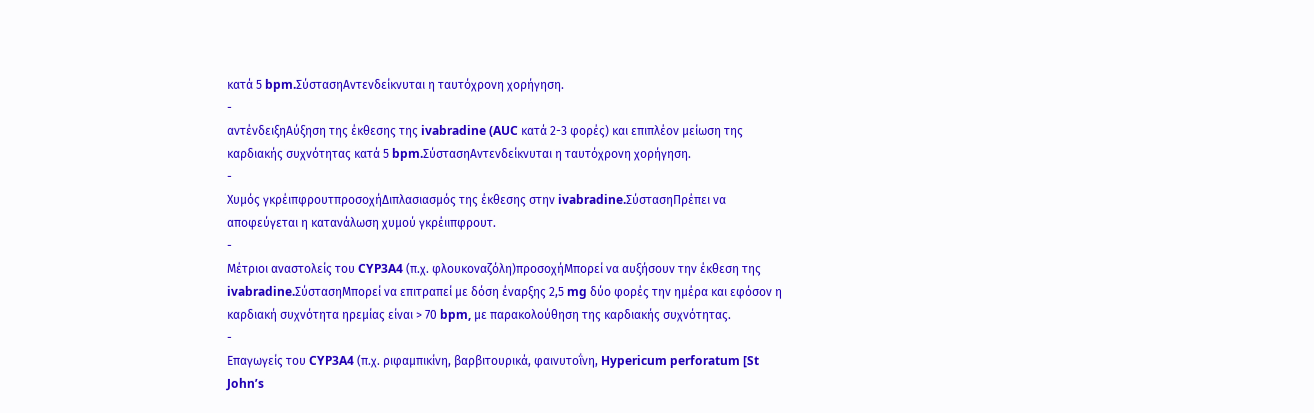κατά 5 bpm.ΣύστασηΑντενδείκνυται η ταυτόχρονη χορήγηση.
-
αντένδειξηΑύξηση της έκθεσης της ivabradine (AUC κατά 2-3 φορές) και επιπλέον μείωση της καρδιακής συχνότητας κατά 5 bpm.ΣύστασηΑντενδείκνυται η ταυτόχρονη χορήγηση.
-
Χυμός γκρέιπφρουτπροσοχήΔιπλασιασμός της έκθεσης στην ivabradine.ΣύστασηΠρέπει να αποφεύγεται η κατανάλωση χυμού γκρέιιπφρουτ.
-
Μέτριοι αναστολείς του CYP3A4 (π.χ. φλουκοναζόλη)προσοχήΜπορεί να αυξήσουν την έκθεση της ivabradine.ΣύστασηΜπορεί να επιτραπεί με δόση έναρξης 2,5 mg δύο φορές την ημέρα και εφόσον η καρδιακή συχνότητα ηρεμίας είναι > 70 bpm, με παρακολούθηση της καρδιακής συχνότητας.
-
Επαγωγείς του CYP3A4 (π.χ. ριφαμπικίνη, βαρβιτουρικά, φαινυτοΐνη, Hypericum perforatum [St John’s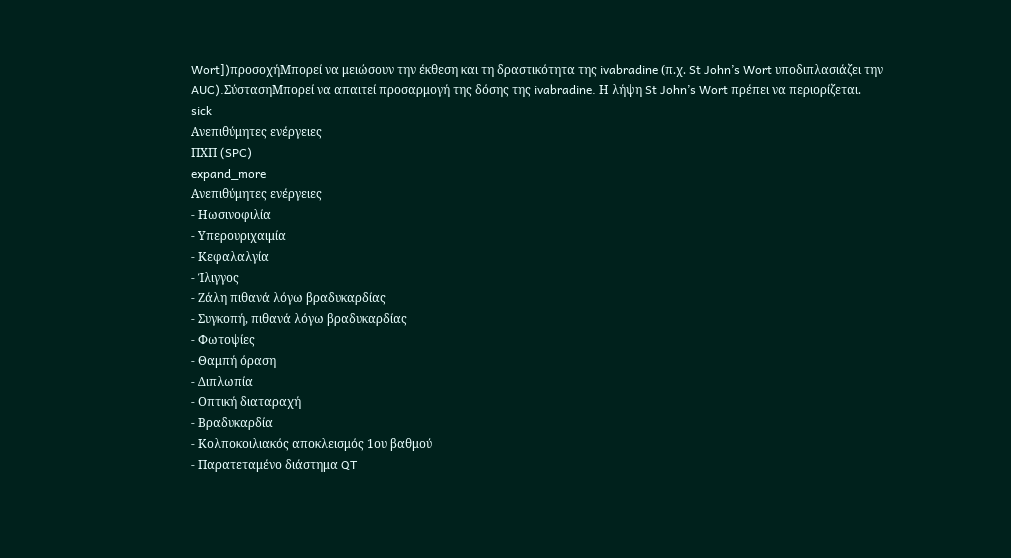Wort])προσοχήΜπορεί να μειώσουν την έκθεση και τη δραστικότητα της ivabradine (π.χ. St John’s Wort υποδιπλασιάζει την AUC).ΣύστασηΜπορεί να απαιτεί προσαρμογή της δόσης της ivabradine. Η λήψη St John’s Wort πρέπει να περιορίζεται.
sick
Ανεπιθύμητες ενέργειες
ΠΧΠ (SPC)
expand_more
Ανεπιθύμητες ενέργειες
- Ηωσινοφιλία
- Υπερουριχαιμία
- Κεφαλαλγία
- Ίλιγγος
- Ζάλη πιθανά λόγω βραδυκαρδίας
- Συγκοπή, πιθανά λόγω βραδυκαρδίας
- Φωτοψίες
- Θαμπή όραση
- Διπλωπία
- Οπτική διαταραχή
- Βραδυκαρδία
- Κολποκοιλιακός αποκλεισμός 1ου βαθμού
- Παρατεταμένο διάστημα QT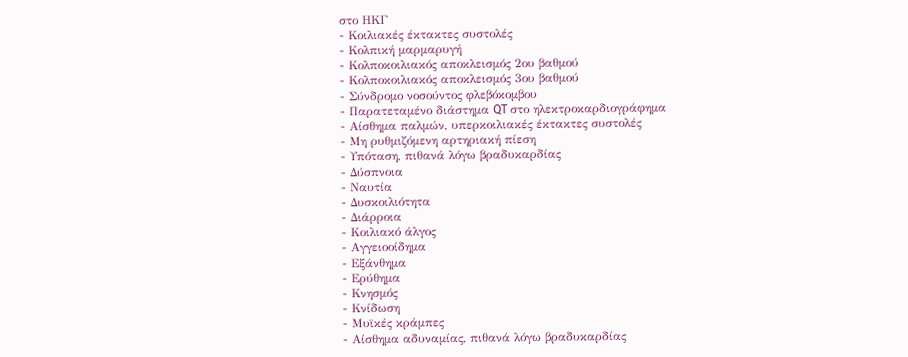στο ΗΚΓ
- Κοιλιακές έκτακτες συστολές
- Κολπική μαρμαρυγή
- Κολποκοιλιακός αποκλεισμός 2ου βαθμού
- Κολποκοιλιακός αποκλεισμός 3ου βαθμού
- Σύνδρομο νοσούντος φλεβόκομβου
- Παρατεταμένο διάστημα QT στο ηλεκτροκαρδιογράφημα
- Αίσθημα παλμών, υπερκοιλιακές έκτακτες συστολές
- Μη ρυθμιζόμενη αρτηριακή πίεση
- Υπόταση, πιθανά λόγω βραδυκαρδίας
- Δύσπνοια
- Ναυτία
- Δυσκοιλιότητα
- Διάρροια
- Κοιλιακό άλγος
- Αγγειοοίδημα
- Εξάνθημα
- Ερύθημα
- Κνησμός
- Κνίδωση
- Μυϊκές κράμπες
- Αίσθημα αδυναμίας, πιθανά λόγω βραδυκαρδίας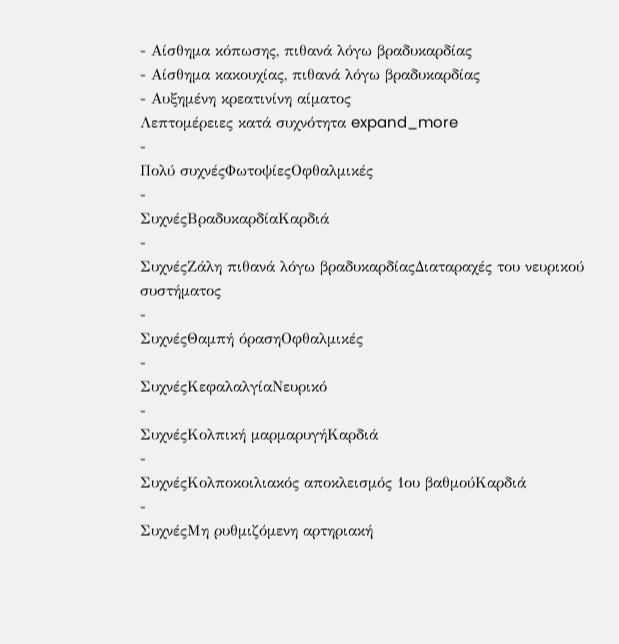- Αίσθημα κόπωσης, πιθανά λόγω βραδυκαρδίας
- Αίσθημα κακουχίας, πιθανά λόγω βραδυκαρδίας
- Αυξημένη κρεατινίνη αίματος
Λεπτομέρειες κατά συχνότητα expand_more
-
Πολύ συχνέςΦωτοψίεςΟφθαλμικές
-
ΣυχνέςΒραδυκαρδίαΚαρδιά
-
ΣυχνέςΖάλη πιθανά λόγω βραδυκαρδίαςΔιαταραχές του νευρικού συστήματος
-
ΣυχνέςΘαμπή όρασηΟφθαλμικές
-
ΣυχνέςΚεφαλαλγίαΝευρικό
-
ΣυχνέςΚολπική μαρμαρυγήΚαρδιά
-
ΣυχνέςΚολποκοιλιακός αποκλεισμός 1ου βαθμούΚαρδιά
-
ΣυχνέςΜη ρυθμιζόμενη αρτηριακή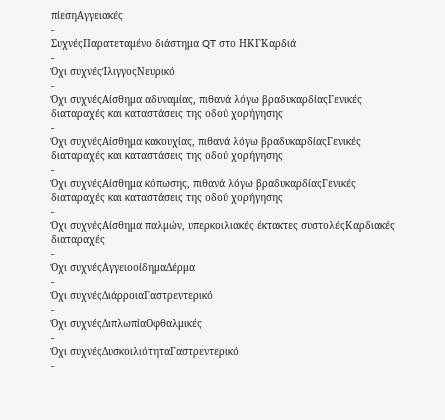πίεσηΑγγειακές
-
ΣυχνέςΠαρατεταμένο διάστημα QT στο ΗΚΓΚαρδιά
-
Όχι συχνέςΊλιγγοςΝευρικό
-
Όχι συχνέςΑίσθημα αδυναμίας, πιθανά λόγω βραδυκαρδίαςΓενικές διαταραχές και καταστάσεις της οδού χορήγησης
-
Όχι συχνέςΑίσθημα κακουχίας, πιθανά λόγω βραδυκαρδίαςΓενικές διαταραχές και καταστάσεις της οδού χορήγησης
-
Όχι συχνέςΑίσθημα κόπωσης, πιθανά λόγω βραδυκαρδίαςΓενικές διαταραχές και καταστάσεις της οδού χορήγησης
-
Όχι συχνέςΑίσθημα παλμών, υπερκοιλιακές έκτακτες συστολέςΚαρδιακές διαταραχές
-
Όχι συχνέςΑγγειοοίδημαΔέρμα
-
Όχι συχνέςΔιάρροιαΓαστρεντερικό
-
Όχι συχνέςΔιπλωπίαΟφθαλμικές
-
Όχι συχνέςΔυσκοιλιότηταΓαστρεντερικό
-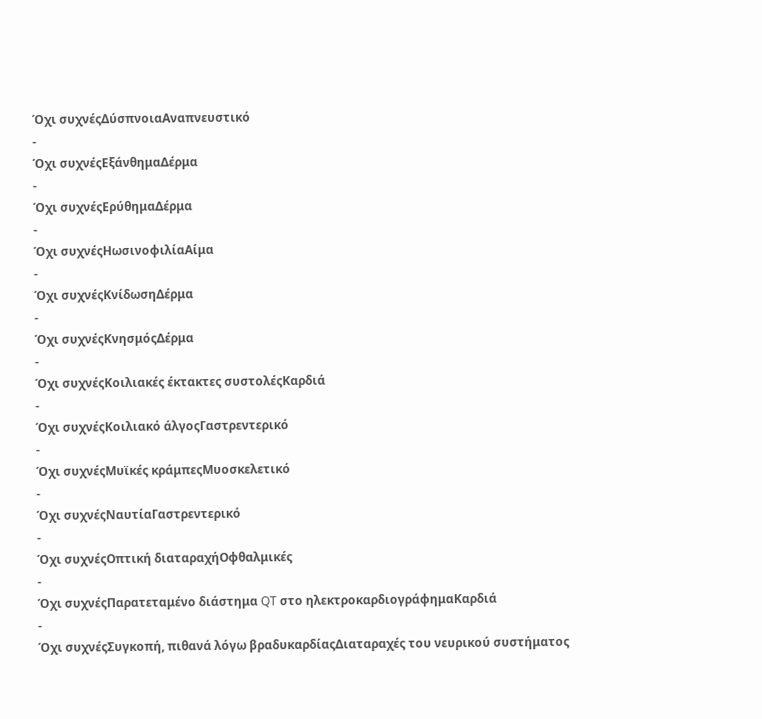Όχι συχνέςΔύσπνοιαΑναπνευστικό
-
Όχι συχνέςΕξάνθημαΔέρμα
-
Όχι συχνέςΕρύθημαΔέρμα
-
Όχι συχνέςΗωσινοφιλίαΑίμα
-
Όχι συχνέςΚνίδωσηΔέρμα
-
Όχι συχνέςΚνησμόςΔέρμα
-
Όχι συχνέςΚοιλιακές έκτακτες συστολέςΚαρδιά
-
Όχι συχνέςΚοιλιακό άλγοςΓαστρεντερικό
-
Όχι συχνέςΜυϊκές κράμπεςΜυοσκελετικό
-
Όχι συχνέςΝαυτίαΓαστρεντερικό
-
Όχι συχνέςΟπτική διαταραχήΟφθαλμικές
-
Όχι συχνέςΠαρατεταμένο διάστημα QT στο ηλεκτροκαρδιογράφημαΚαρδιά
-
Όχι συχνέςΣυγκοπή, πιθανά λόγω βραδυκαρδίαςΔιαταραχές του νευρικού συστήματος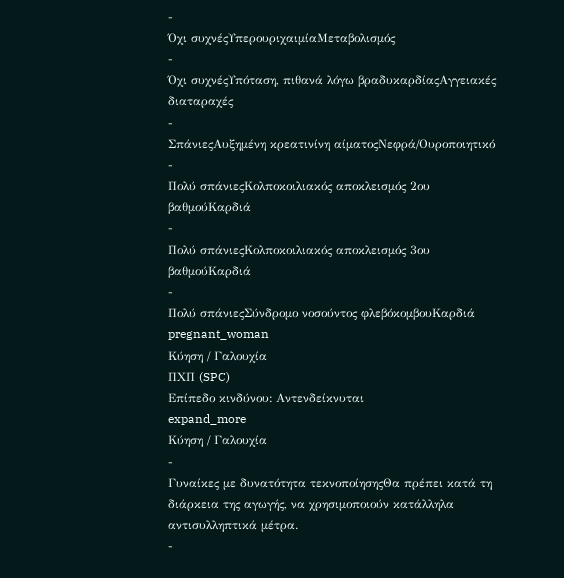-
Όχι συχνέςΥπερουριχαιμίαΜεταβολισμός
-
Όχι συχνέςΥπόταση, πιθανά λόγω βραδυκαρδίαςΑγγειακές διαταραχές
-
ΣπάνιεςΑυξημένη κρεατινίνη αίματοςΝεφρά/Ουροποιητικό
-
Πολύ σπάνιεςΚολποκοιλιακός αποκλεισμός 2ου βαθμούΚαρδιά
-
Πολύ σπάνιεςΚολποκοιλιακός αποκλεισμός 3ου βαθμούΚαρδιά
-
Πολύ σπάνιεςΣύνδρομο νοσούντος φλεβόκομβουΚαρδιά
pregnant_woman
Κύηση / Γαλουχία
ΠΧΠ (SPC)
Επίπεδο κινδύνου: Αντενδείκνυται
expand_more
Κύηση / Γαλουχία
-
Γυναίκες με δυνατότητα τεκνοποίησηςΘα πρέπει κατά τη διάρκεια της αγωγής, να χρησιμοποιούν κατάλληλα αντισυλληπτικά μέτρα.
-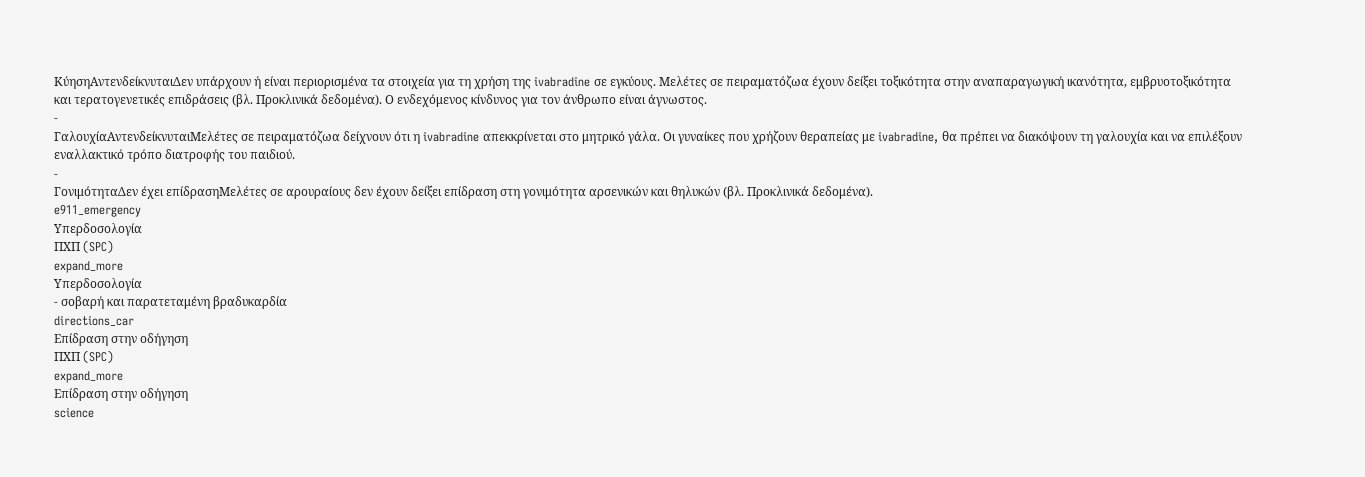ΚύησηΑντενδείκνυταιΔεν υπάρχουν ή είναι περιορισμένα τα στοιχεία για τη χρήση της ivabradine σε εγκύους. Μελέτες σε πειραματόζωα έχουν δείξει τοξικότητα στην αναπαραγωγική ικανότητα, εμβρυοτοξικότητα και τερατογενετικές επιδράσεις (βλ. Προκλινικά δεδομένα). Ο ενδεχόμενος κίνδυνος για τον άνθρωπο είναι άγνωστος.
-
ΓαλουχίαΑντενδείκνυταιΜελέτες σε πειραματόζωα δείχνουν ότι η ivabradine απεκκρίνεται στο μητρικό γάλα. Οι γυναίκες που χρήζουν θεραπείας με ivabradine, θα πρέπει να διακόψουν τη γαλουχία και να επιλέξουν εναλλακτικό τρόπο διατροφής του παιδιού.
-
ΓονιμότηταΔεν έχει επίδρασηΜελέτες σε αρουραίους δεν έχουν δείξει επίδραση στη γονιμότητα αρσενικών και θηλυκών (βλ. Προκλινικά δεδομένα).
e911_emergency
Υπερδοσολογία
ΠΧΠ (SPC)
expand_more
Υπερδοσολογία
- σοβαρή και παρατεταμένη βραδυκαρδία
directions_car
Επίδραση στην οδήγηση
ΠΧΠ (SPC)
expand_more
Επίδραση στην οδήγηση
science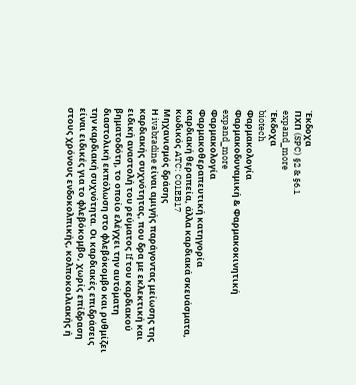Έκδοχα
ΠΧΠ (SPC) §2 & §6.1
expand_more
Έκδοχα
biotech
Φαρμακολογία
Φαρμακοδυναμική & Φαρμακοκινητική
expand_more
Φαρμακολογία
Φαρμακοθεραπευτική κατηγορία
καρδιακή θεραπεία, άλλα καρδιακά σκευάσματα, κωδικός ATC: C01EB17
Μηχανισμός δράσης
Η ivabradine είναι αμιγής παράγοντας μείωσης της καρδιακής συχνότητας, που δρα με εκλεκτική και ειδική αναστολή του ρεύματος If του καρδιακού βηματοδότη, το οποίο ελέγχει την αυτόματη διαστολική εκπόλωση στο φλεβόκομβο και ρυθμίζει την καρδιακή συχνότητα. Οι καρδιακές επιδράσεις είναι ειδικές για το φλεβόκομβο, χωρίς επίδραση στους χρόνους ενδοκολπικής, κολποκοιλιακής ή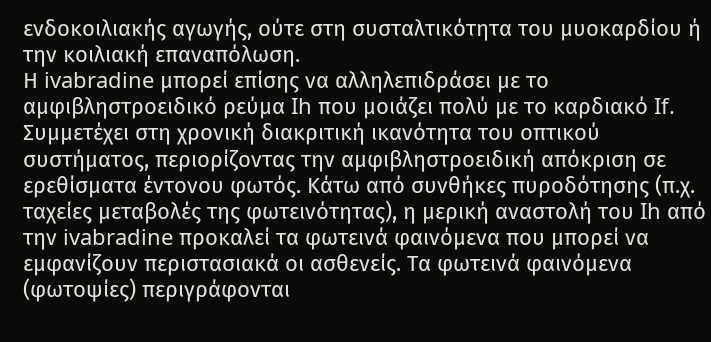ενδοκοιλιακής αγωγής, ούτε στη συσταλτικότητα του μυοκαρδίου ή την κοιλιακή επαναπόλωση.
Η ivabradine μπορεί επίσης να αλληλεπιδράσει με το αμφιβληστροειδικό ρεύμα Ih που μοιάζει πολύ με το καρδιακό If. Συμμετέχει στη χρονική διακριτική ικανότητα του οπτικού συστήματος, περιορίζοντας την αμφιβληστροειδική απόκριση σε ερεθίσματα έντονου φωτός. Κάτω από συνθήκες πυροδότησης (π.χ. ταχείες μεταβολές της φωτεινότητας), η μερική αναστολή του Ih από την ivabradine προκαλεί τα φωτεινά φαινόμενα που μπορεί να εμφανίζουν περιστασιακά οι ασθενείς. Τα φωτεινά φαινόμενα (φωτοψίες) περιγράφονται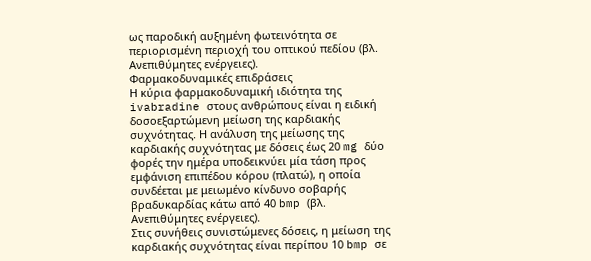ως παροδική αυξημένη φωτεινότητα σε περιορισμένη περιοχή του οπτικού πεδίου (βλ. Ανεπιθύμητες ενέργειες).
Φαρμακοδυναμικές επιδράσεις
Η κύρια φαρμακοδυναμική ιδιότητα της ivabradine στους ανθρώπους είναι η ειδική δοσοεξαρτώμενη μείωση της καρδιακής συχνότητας. Η ανάλυση της μείωσης της καρδιακής συχνότητας με δόσεις έως 20 mg δύο φορές την ημέρα υποδεικνύει μία τάση προς εμφάνιση επιπέδου κόρου (πλατώ), η οποία συνδέεται με μειωμένο κίνδυνο σοβαρής βραδυκαρδίας κάτω από 40 bmp (βλ. Ανεπιθύμητες ενέργειες).
Στις συνήθεις συνιστώμενες δόσεις, η μείωση της καρδιακής συχνότητας είναι περίπου 10 bmp σε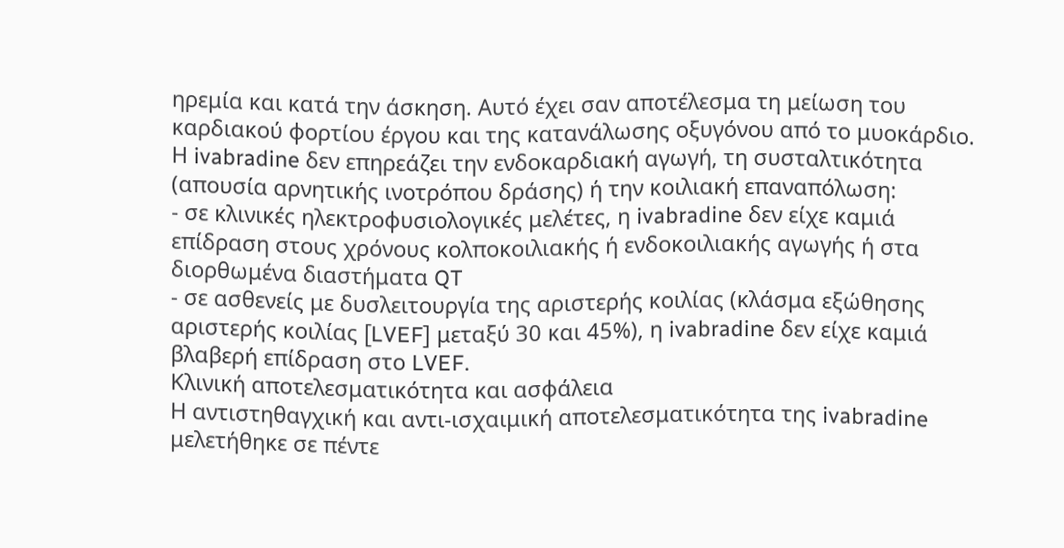ηρεμία και κατά την άσκηση. Αυτό έχει σαν αποτέλεσμα τη μείωση του καρδιακού φορτίου έργου και της κατανάλωσης οξυγόνου από το μυοκάρδιο.
Η ivabradine δεν επηρεάζει την ενδοκαρδιακή αγωγή, τη συσταλτικότητα (απουσία αρνητικής ινοτρόπου δράσης) ή την κοιλιακή επαναπόλωση:
- σε κλινικές ηλεκτροφυσιολογικές μελέτες, η ivabradine δεν είχε καμιά επίδραση στους χρόνους κολποκοιλιακής ή ενδοκοιλιακής αγωγής ή στα διορθωμένα διαστήματα QT
- σε ασθενείς με δυσλειτουργία της αριστερής κοιλίας (κλάσμα εξώθησης αριστερής κοιλίας [LVEF] μεταξύ 30 και 45%), η ivabradine δεν είχε καμιά βλαβερή επίδραση στο LVEF.
Κλινική αποτελεσματικότητα και ασφάλεια
Η αντιστηθαγχική και αντι-ισχαιμική αποτελεσματικότητα της ivabradine μελετήθηκε σε πέντε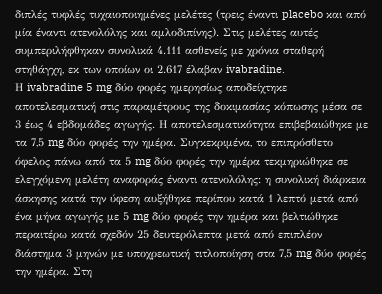διπλές τυφλές τυχαιοποιημένες μελέτες (τρεις έναντι placebo και από μία έναντι ατενολόλης και αμλοδιπίνης). Στις μελέτες αυτές συμπεριλήφθηκαν συνολικά 4.111 ασθενείς με χρόνια σταθερή στηθάγχη, εκ των οποίων οι 2.617 έλαβαν ivabradine.
Η ivabradine 5 mg δύο φορές ημερησίως αποδείχτηκε αποτελεσματική στις παραμέτρους της δοκιμασίας κόπωσης μέσα σε 3 έως 4 εβδομάδες αγωγής. Η αποτελεσματικότητα επιβεβαιώθηκε με τα 7,5 mg δύο φορές την ημέρα. Συγκεκριμένα, το επιπρόσθετο όφελος πάνω από τα 5 mg δύο φορές την ημέρα τεκμηριώθηκε σε ελεγχόμενη μελέτη αναφοράς έναντι ατενολόλης: η συνολική διάρκεια άσκησης κατά την ύφεση αυξήθηκε περίπου κατά 1 λεπτό μετά από ένα μήνα αγωγής με 5 mg δύο φορές την ημέρα και βελτιώθηκε περαιτέρω κατά σχεδόν 25 δευτερόλεπτα μετά από επιπλέον διάστημα 3 μηνών με υποχρεωτική τιτλοποίηση στα 7,5 mg δύο φορές την ημέρα. Στη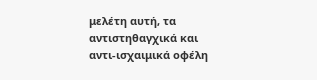μελέτη αυτή, τα αντιστηθαγχικά και αντι-ισχαιμικά οφέλη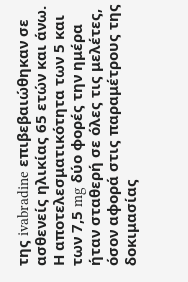της ivabradine επιβεβαιώθηκαν σε ασθενείς ηλικίας 65 ετών και άνω. Η αποτελεσματικότητα των 5 και των 7,5 mg δύο φορές την ημέρα ήταν σταθερή σε όλες τις μελέτες, όσον αφορά στις παραμέτρους της δοκιμασίας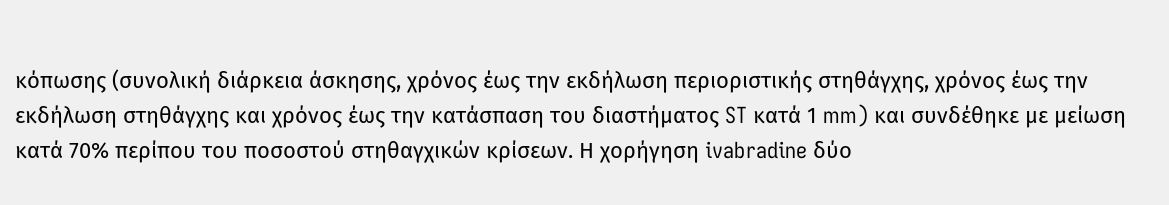κόπωσης (συνολική διάρκεια άσκησης, χρόνος έως την εκδήλωση περιοριστικής στηθάγχης, χρόνος έως την εκδήλωση στηθάγχης και χρόνος έως την κατάσπαση του διαστήματος ST κατά 1 mm) και συνδέθηκε με μείωση κατά 70% περίπου του ποσοστού στηθαγχικών κρίσεων. Η χορήγηση ivabradine δύο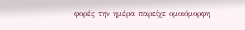φορές την ημέρα παρείχε ομοιόμορφη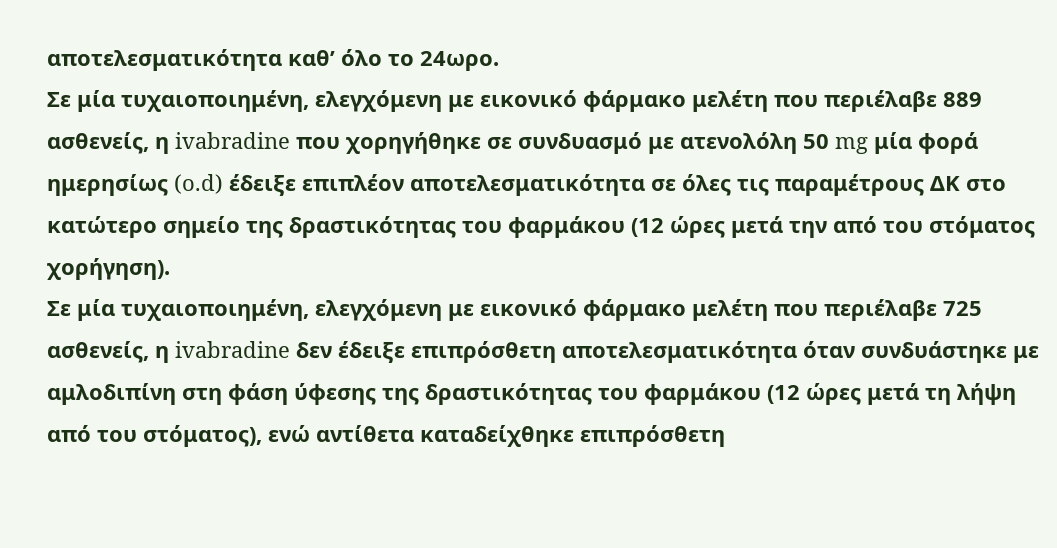αποτελεσματικότητα καθ’ όλο το 24ωρο.
Σε μία τυχαιοποιημένη, ελεγχόμενη με εικονικό φάρμακο μελέτη που περιέλαβε 889 ασθενείς, η ivabradine που χορηγήθηκε σε συνδυασμό με ατενολόλη 50 mg μία φορά ημερησίως (o.d) έδειξε επιπλέον αποτελεσματικότητα σε όλες τις παραμέτρους ΔΚ στο κατώτερο σημείο της δραστικότητας του φαρμάκου (12 ώρες μετά την από του στόματος χορήγηση).
Σε μία τυχαιοποιημένη, ελεγχόμενη με εικονικό φάρμακο μελέτη που περιέλαβε 725 ασθενείς, η ivabradine δεν έδειξε επιπρόσθετη αποτελεσματικότητα όταν συνδυάστηκε με αμλοδιπίνη στη φάση ύφεσης της δραστικότητας του φαρμάκου (12 ώρες μετά τη λήψη από του στόματος), ενώ αντίθετα καταδείχθηκε επιπρόσθετη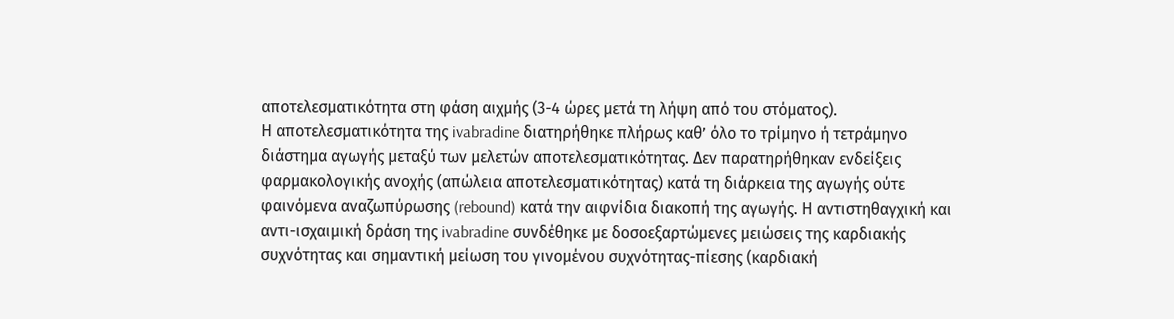αποτελεσματικότητα στη φάση αιχμής (3-4 ώρες μετά τη λήψη από του στόματος).
Η αποτελεσματικότητα της ivabradine διατηρήθηκε πλήρως καθ’ όλο το τρίμηνο ή τετράμηνο διάστημα αγωγής μεταξύ των μελετών αποτελεσματικότητας. Δεν παρατηρήθηκαν ενδείξεις φαρμακολογικής ανοχής (απώλεια αποτελεσματικότητας) κατά τη διάρκεια της αγωγής ούτε φαινόμενα αναζωπύρωσης (rebound) κατά την αιφνίδια διακοπή της αγωγής. Η αντιστηθαγχική και αντι-ισχαιμική δράση της ivabradine συνδέθηκε με δοσοεξαρτώμενες μειώσεις της καρδιακής συχνότητας και σημαντική μείωση του γινομένου συχνότητας-πίεσης (καρδιακή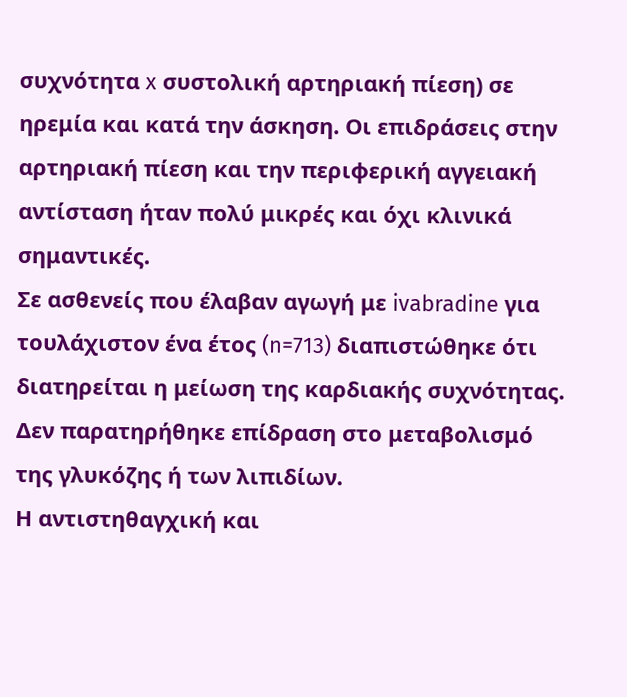συχνότητα x συστολική αρτηριακή πίεση) σε ηρεμία και κατά την άσκηση. Οι επιδράσεις στην αρτηριακή πίεση και την περιφερική αγγειακή αντίσταση ήταν πολύ μικρές και όχι κλινικά σημαντικές.
Σε ασθενείς που έλαβαν αγωγή με ivabradine για τουλάχιστον ένα έτος (n=713) διαπιστώθηκε ότι διατηρείται η μείωση της καρδιακής συχνότητας. Δεν παρατηρήθηκε επίδραση στο μεταβολισμό της γλυκόζης ή των λιπιδίων.
Η αντιστηθαγχική και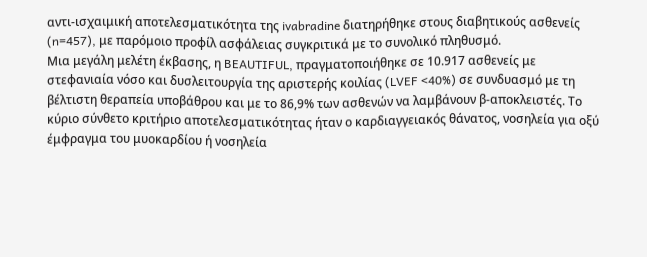αντι-ισχαιμική αποτελεσματικότητα της ivabradine διατηρήθηκε στους διαβητικούς ασθενείς (n=457), με παρόμοιο προφίλ ασφάλειας συγκριτικά με το συνολικό πληθυσμό.
Μια μεγάλη μελέτη έκβασης, η BEAUTIFUL, πραγματοποιήθηκε σε 10.917 ασθενείς με στεφανιαία νόσο και δυσλειτουργία της αριστερής κοιλίας (LVEF <40%) σε συνδυασμό με τη βέλτιστη θεραπεία υποβάθρου και με το 86,9% των ασθενών να λαμβάνουν β-αποκλειστές. Το κύριο σύνθετο κριτήριο αποτελεσματικότητας ήταν ο καρδιαγγειακός θάνατος, νοσηλεία για οξύ έμφραγμα του μυοκαρδίου ή νοσηλεία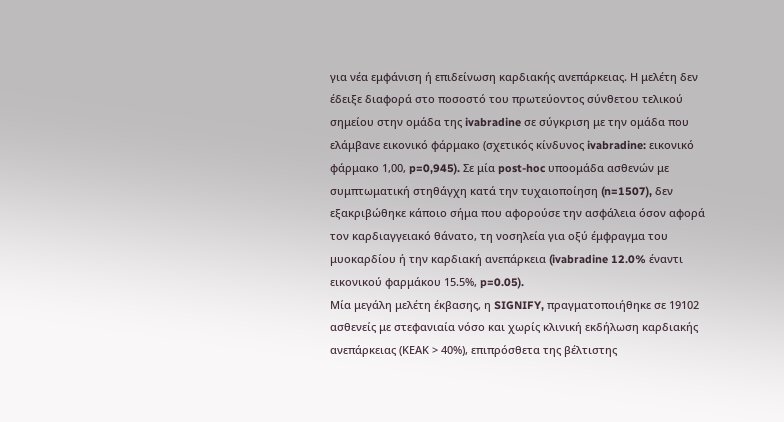για νέα εμφάνιση ή επιδείνωση καρδιακής ανεπάρκειας. Η μελέτη δεν έδειξε διαφορά στο ποσοστό του πρωτεύοντος σύνθετου τελικού σημείου στην ομάδα της ivabradine σε σύγκριση με την ομάδα που ελάμβανε εικονικό φάρμακο (σχετικός κίνδυνος ivabradine: εικονικό φάρμακο 1,00, p=0,945). Σε μία post-hoc υποομάδα ασθενών με συμπτωματική στηθάγχη κατά την τυχαιοποίηση (n=1507), δεν εξακριβώθηκε κάποιο σήμα που αφορούσε την ασφάλεια όσον αφορά τον καρδιαγγειακό θάνατο, τη νοσηλεία για οξύ έμφραγμα του μυοκαρδίου ή την καρδιακή ανεπάρκεια (ivabradine 12.0% έναντι εικονικού φαρμάκου 15.5%, p=0.05).
Μία μεγάλη μελέτη έκβασης, η SIGNIFY, πραγματοποιήθηκε σε 19102 ασθενείς με στεφανιαία νόσο και χωρίς κλινική εκδήλωση καρδιακής ανεπάρκειας (ΚΕΑΚ > 40%), επιπρόσθετα της βέλτιστης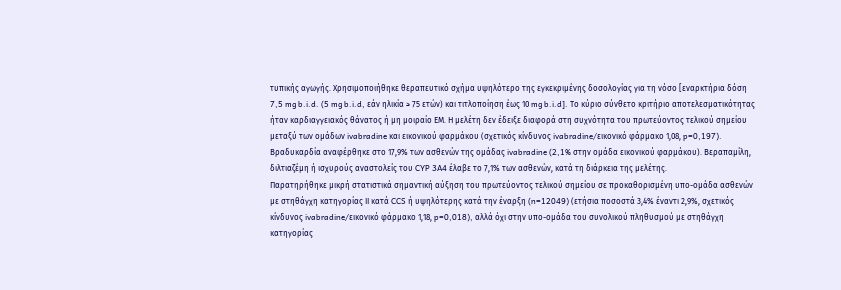τυπικής αγωγής. Χρησιμοποιήθηκε θεραπευτικό σχήμα υψηλότερο της εγκεκριμένης δοσολογίας για τη νόσο [εναρκτήρια δόση 7,5 mg b.i.d. (5 mg b.i.d, εάν ηλικία ≥ 75 ετών) και τιτλοποίηση έως 10 mg b.i.d]. Το κύριο σύνθετο κριτήριο αποτελεσματικότητας ήταν καρδιαγγειακός θάνατος ή μη μοιραίο ΕΜ. Η μελέτη δεν έδειξε διαφορά στη συχνότητα του πρωτεύοντος τελικού σημείου μεταξύ των ομάδων ivabradine και εικονικού φαρμάκου (σχετικός κίνδυνος ivabradine/εικονικό φάρμακο 1,08, p=0,197). Βραδυκαρδία αναφέρθηκε στο 17,9% των ασθενών της ομάδας ivabradine (2,1% στην ομάδα εικονικού φαρμάκου). Βεραπαμίλη, διλτιαζέμη ή ισχυρούς αναστολείς του CYP 3A4 έλαβε το 7,1% των ασθενών, κατά τη διάρκεια της μελέτης.
Παρατηρήθηκε μικρή στατιστικά σημαντική αύξηση του πρωτεύοντος τελικού σημείου σε προκαθορισμένη υπο-ομάδα ασθενών με στηθάγχη κατηγορίας ΙΙ κατά CCS ή υψηλότερης κατά την έναρξη (n=12049) (ετήσια ποσοστά 3,4% έναντι 2,9%, σχετικός κίνδυνος ivabradine/εικονικό φάρμακο 1,18, p=0,018), αλλά όχι στην υπο-ομάδα του συνολικού πληθυσμού με στηθάγχη κατηγορίας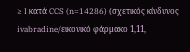≥ I κατά CCS (n=14286) (σχετικός κίνδυνος ivabradine/εικονικό φάρμακο 1,11,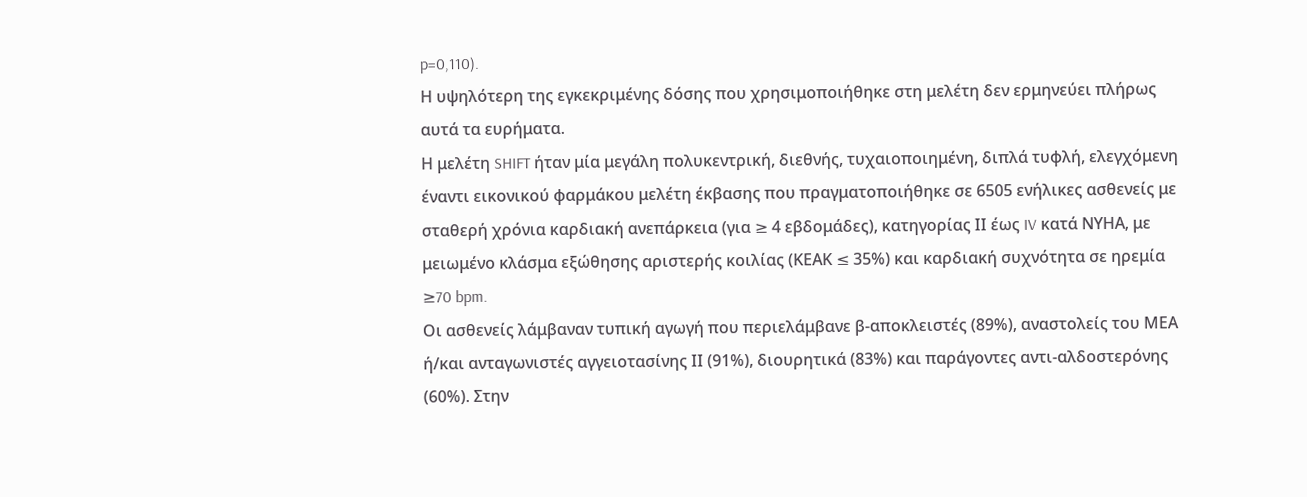p=0,110).
Η υψηλότερη της εγκεκριμένης δόσης που χρησιμοποιήθηκε στη μελέτη δεν ερμηνεύει πλήρως αυτά τα ευρήματα.
Η μελέτη SHIFT ήταν μία μεγάλη πολυκεντρική, διεθνής, τυχαιοποιημένη, διπλά τυφλή, ελεγχόμενη έναντι εικονικού φαρμάκου μελέτη έκβασης που πραγματοποιήθηκε σε 6505 ενήλικες ασθενείς με σταθερή χρόνια καρδιακή ανεπάρκεια (για ≥ 4 εβδομάδες), κατηγορίας ΙΙ έως IV κατά ΝΥΗΑ, με μειωμένο κλάσμα εξώθησης αριστερής κοιλίας (ΚΕΑΚ ≤ 35%) και καρδιακή συχνότητα σε ηρεμία ≥70 bpm.
Οι ασθενείς λάμβαναν τυπική αγωγή που περιελάμβανε β-αποκλειστές (89%), αναστολείς του ΜΕΑ ή/και ανταγωνιστές αγγειοτασίνης ΙΙ (91%), διουρητικά (83%) και παράγοντες αντι-αλδοστερόνης (60%). Στην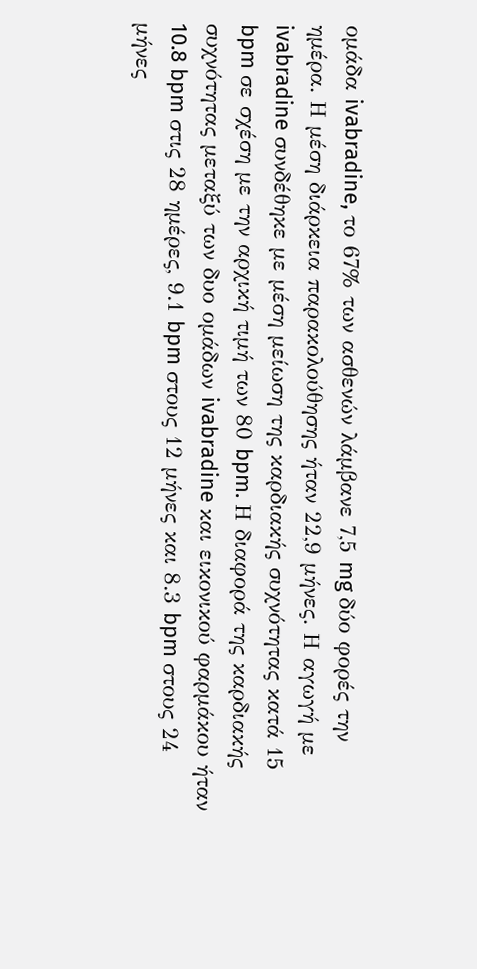ομάδα ivabradine, το 67% των ασθενών λάμβανε 7,5 mg δύο φορές την ημέρα. Η μέση διάρκεια παρακολούθησης ήταν 22,9 μήνες. Η αγωγή με ivabradine συνδέθηκε με μέση μείωση της καρδιακής συχνότητας κατά 15 bpm σε σχέση με την αρχική τιμή των 80 bpm. Η διαφορά της καρδιακής συχνότητας μεταξύ των δυο ομάδων ivabradine και εικονικού φαρμάκου ήταν 10.8 bpm στις 28 ημέρες, 9.1 bpm στους 12 μήνες και 8.3 bpm στους 24 μήνες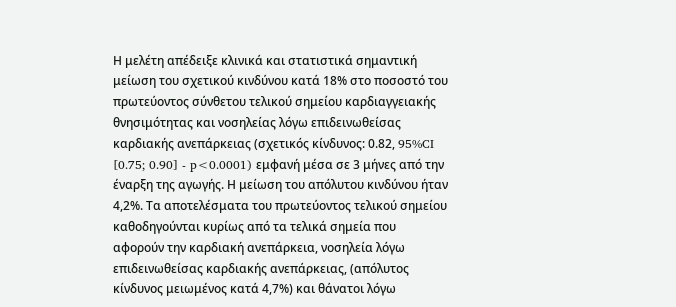Η μελέτη απέδειξε κλινικά και στατιστικά σημαντική μείωση του σχετικού κινδύνου κατά 18% στο ποσοστό του πρωτεύοντος σύνθετου τελικού σημείου καρδιαγγειακής θνησιμότητας και νοσηλείας λόγω επιδεινωθείσας καρδιακής ανεπάρκειας (σχετικός κίνδυνος: 0.82, 95%CI [0.75; 0.90] - p<0.0001) εμφανή μέσα σε 3 μήνες από την έναρξη της αγωγής. Η μείωση του απόλυτου κινδύνου ήταν 4,2%. Τα αποτελέσματα του πρωτεύοντος τελικού σημείου καθοδηγούνται κυρίως από τα τελικά σημεία που αφορούν την καρδιακή ανεπάρκεια, νοσηλεία λόγω επιδεινωθείσας καρδιακής ανεπάρκειας, (απόλυτος κίνδυνος μειωμένος κατά 4,7%) και θάνατοι λόγω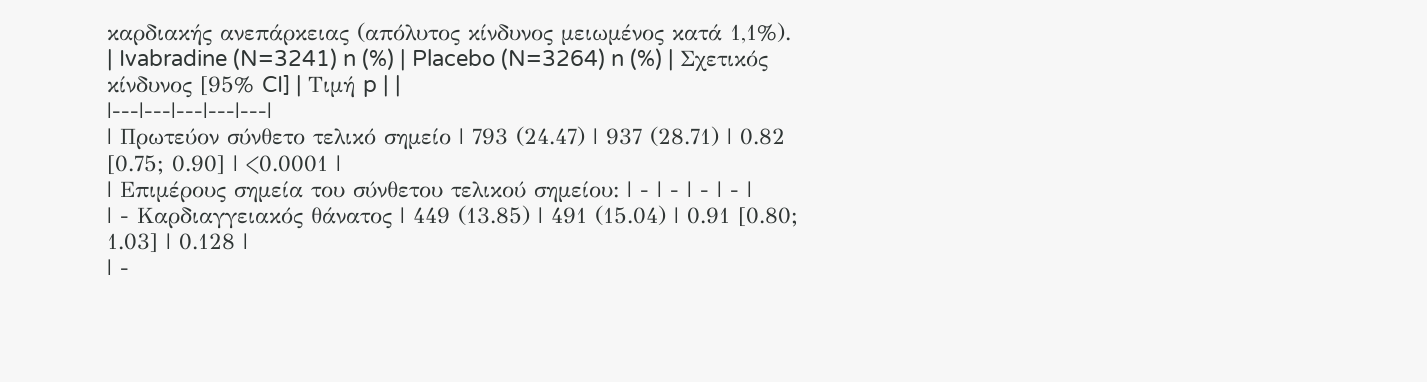καρδιακής ανεπάρκειας (απόλυτος κίνδυνος μειωμένος κατά 1,1%).
| Ivabradine (N=3241) n (%) | Placebo (N=3264) n (%) | Σχετικός κίνδυνος [95% CI] | Τιμή p | |
|---|---|---|---|---|
| Πρωτεύον σύνθετο τελικό σημείο | 793 (24.47) | 937 (28.71) | 0.82 [0.75; 0.90] | <0.0001 |
| Επιμέρους σημεία του σύνθετου τελικού σημείου: | - | - | - | - |
| - Καρδιαγγειακός θάνατος | 449 (13.85) | 491 (15.04) | 0.91 [0.80; 1.03] | 0.128 |
| -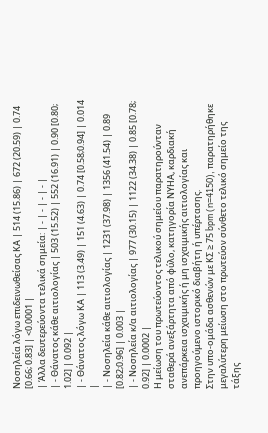Νοσηλεία λόγω επιδεινωθείσας ΚΑ | 514 (15.86) | 672 (20.59) | 0.74 [0.66; 0.83] | <0.0001 |
| Άλλα δευτερεύοντα τελικά σημεία: | - | - | - | - |
| - Θάνατος κάθε αιτιολογίας | 503 (15.52) | 552 (16.91) | 0.90 [0.80; 1.02] | 0.092 |
| - Θάνατος λόγω ΚΑ | 113 (3.49) | 151 (4.63) | 0.74 [0.58;0.94] | 0.014 |
| - Νοσηλεία κάθε αιτιολογίας | 1231 (37.98) | 1356 (41.54) | 0.89 [0.82;0.96] | 0.003 |
| - Νοσηλεία κ/α αιτιολογίας | 977 (30.15) | 1122 (34.38) | 0.85 [0.78; 0.92] | 0.0002 |
Η μείωση του πρωτεύοντος τελικού σημείου παρατηρούνταν σταθερά ανεξάρτητα από φύλο, κατηγορία ΝΥΗΑ, καρδιακή ανεπάρκεια ισχαιμικής ή μη ισχαιμικής αιτιολογίας και προηγούμενο ιστορικό διαβήτη ή υπέρτασης.
Στην υπο-ομάδα ασθενών με ΚΣ ≥ 75 bpm (n=4150), παρατηρήθηκε μεγαλύτερη μείωση στο πρωτεύον σύνθετο τελικό σημείο της τάξης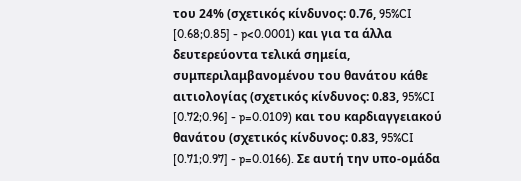του 24% (σχετικός κίνδυνος: 0.76, 95%CI [0.68;0.85] - p<0.0001) και για τα άλλα δευτερεύοντα τελικά σημεία, συμπεριλαμβανομένου του θανάτου κάθε αιτιολογίας (σχετικός κίνδυνος: 0.83, 95%CI [0.72;0.96] - p=0.0109) και του καρδιαγγειακού θανάτου (σχετικός κίνδυνος: 0.83, 95%CI [0.71;0.97] - p=0.0166). Σε αυτή την υπο-ομάδα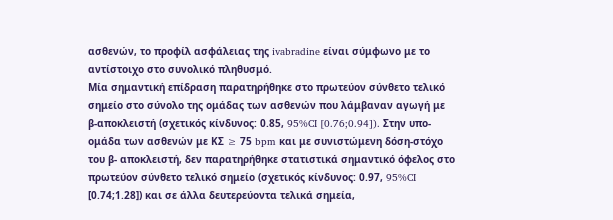ασθενών, το προφίλ ασφάλειας της ivabradine είναι σύμφωνο με το αντίστοιχο στο συνολικό πληθυσμό.
Μία σημαντική επίδραση παρατηρήθηκε στο πρωτεύον σύνθετο τελικό σημείο στο σύνολο της ομάδας των ασθενών που λάμβαναν αγωγή με β-αποκλειστή (σχετικός κίνδυνος: 0.85, 95%CI [0.76;0.94]). Στην υπο-ομάδα των ασθενών με ΚΣ ≥ 75 bpm και με συνιστώμενη δόση-στόχο του β- αποκλειστή, δεν παρατηρήθηκε στατιστικά σημαντικό όφελος στο πρωτεύον σύνθετο τελικό σημείο (σχετικός κίνδυνος: 0.97, 95%CI [0.74;1.28]) και σε άλλα δευτερεύοντα τελικά σημεία,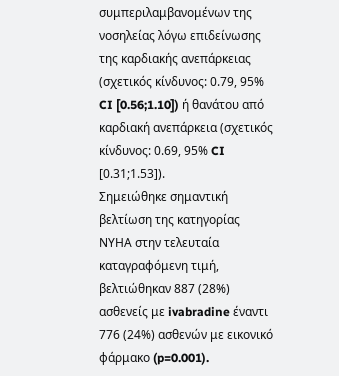συμπεριλαμβανομένων της νοσηλείας λόγω επιδείνωσης της καρδιακής ανεπάρκειας (σχετικός κίνδυνος: 0.79, 95% CI [0.56;1.10]) ή θανάτου από καρδιακή ανεπάρκεια (σχετικός κίνδυνος: 0.69, 95% CI [0.31;1.53]).
Σημειώθηκε σημαντική βελτίωση της κατηγορίας ΝΥΗΑ στην τελευταία καταγραφόμενη τιμή, βελτιώθηκαν 887 (28%) ασθενείς με ivabradine έναντι 776 (24%) ασθενών με εικονικό φάρμακο (p=0.001).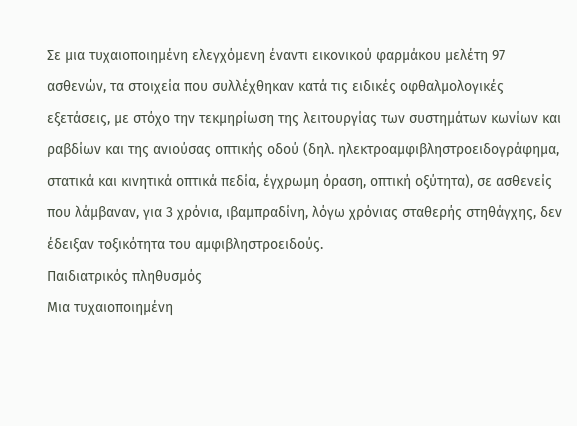Σε μια τυχαιοποιημένη ελεγχόμενη έναντι εικονικού φαρμάκου μελέτη 97 ασθενών, τα στοιχεία που συλλέχθηκαν κατά τις ειδικές οφθαλμολογικές εξετάσεις, με στόχο την τεκμηρίωση της λειτουργίας των συστημάτων κωνίων και ραβδίων και της ανιούσας οπτικής οδού (δηλ. ηλεκτροαμφιβληστροειδογράφημα, στατικά και κινητικά οπτικά πεδία, έγχρωμη όραση, οπτική οξύτητα), σε ασθενείς που λάμβαναν, για 3 χρόνια, ιβαμπραδίνη, λόγω χρόνιας σταθερής στηθάγχης, δεν έδειξαν τοξικότητα του αμφιβληστροειδούς.
Παιδιατρικός πληθυσμός
Μια τυχαιοποιημένη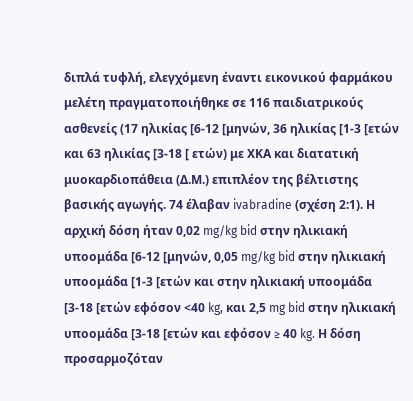διπλά τυφλή, ελεγχόμενη έναντι εικονικού φαρμάκου μελέτη πραγματοποιήθηκε σε 116 παιδιατρικούς ασθενείς (17 ηλικίας [6-12 [μηνών, 36 ηλικίας [1-3 [ετών και 63 ηλικίας [3-18 [ ετών) με ΧΚΑ και διατατική μυοκαρδιοπάθεια (Δ.Μ.) επιπλέον της βέλτιστης βασικής αγωγής. 74 έλαβαν ivabradine (σχέση 2:1). Η αρχική δόση ήταν 0,02 mg/kg bid στην ηλικιακή υποομάδα [6-12 [μηνών, 0,05 mg/kg bid στην ηλικιακή υποομάδα [1-3 [ετών και στην ηλικιακή υποομάδα [3-18 [ετών εφόσον <40 kg, και 2,5 mg bid στην ηλικιακή υποομάδα [3-18 [ετών και εφόσον ≥ 40 kg. Η δόση προσαρμοζόταν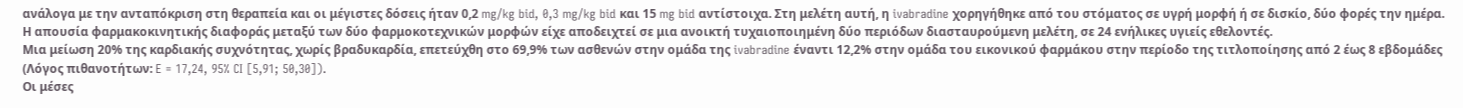ανάλογα με την ανταπόκριση στη θεραπεία και οι μέγιστες δόσεις ήταν 0,2 mg/kg bid, 0,3 mg/kg bid και 15 mg bid αντίστοιχα. Στη μελέτη αυτή, η ivabradine χορηγήθηκε από του στόματος σε υγρή μορφή ή σε δισκίο, δύο φορές την ημέρα. Η απουσία φαρμακοκινητικής διαφοράς μεταξύ των δύο φαρμοκοτεχνικών μορφών είχε αποδειχτεί σε μια ανοικτή τυχαιοποιημένη δύο περιόδων διασταυρούμενη μελέτη, σε 24 ενήλικες υγιείς εθελοντές.
Μια μείωση 20% της καρδιακής συχνότητας, χωρίς βραδυκαρδία, επετεύχθη στο 69,9% των ασθενών στην ομάδα της ivabradine έναντι 12,2% στην ομάδα του εικονικού φαρμάκου στην περίοδο της τιτλοποίησης από 2 έως 8 εβδομάδες (Λόγος πιθανοτήτων: E = 17,24, 95% CI [5,91; 50,30]).
Οι μέσες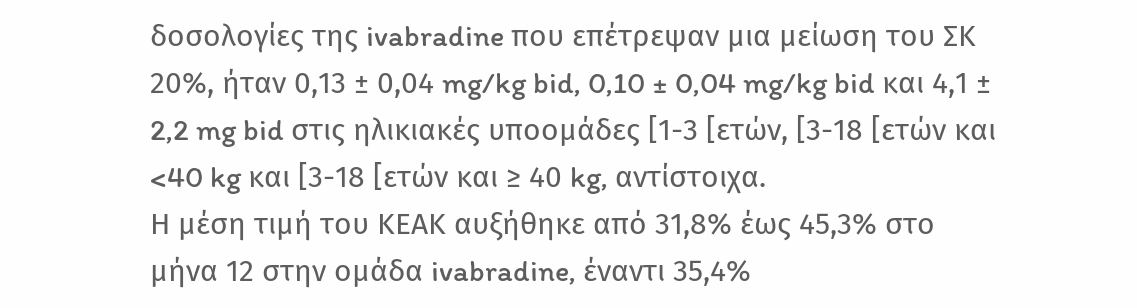δοσολογίες της ivabradine που επέτρεψαν μια μείωση του ΣΚ 20%, ήταν 0,13 ± 0,04 mg/kg bid, 0,10 ± 0,04 mg/kg bid και 4,1 ± 2,2 mg bid στις ηλικιακές υποομάδες [1-3 [ετών, [3-18 [ετών και <40 kg και [3-18 [ετών και ≥ 40 kg, αντίστοιχα.
Η μέση τιμή του ΚΕΑΚ αυξήθηκε από 31,8% έως 45,3% στο μήνα 12 στην ομάδα ivabradine, έναντι 35,4%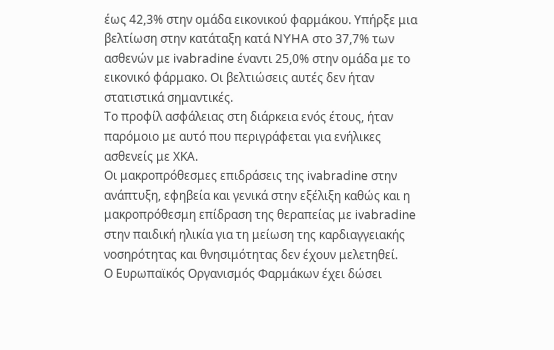έως 42,3% στην ομάδα εικονικού φαρμάκου. Υπήρξε μια βελτίωση στην κατάταξη κατά NYHA στο 37,7% των ασθενών με ivabradine έναντι 25,0% στην ομάδα με το εικονικό φάρμακο. Οι βελτιώσεις αυτές δεν ήταν στατιστικά σημαντικές.
Το προφίλ ασφάλειας στη διάρκεια ενός έτους, ήταν παρόμοιο με αυτό που περιγράφεται για ενήλικες ασθενείς με ΧΚΑ.
Οι μακροπρόθεσμες επιδράσεις της ivabradine στην ανάπτυξη, εφηβεία και γενικά στην εξέλιξη καθώς και η μακροπρόθεσμη επίδραση της θεραπείας με ivabradine στην παιδική ηλικία για τη μείωση της καρδιαγγειακής νοσηρότητας και θνησιμότητας δεν έχουν μελετηθεί.
Ο Ευρωπαϊκός Οργανισμός Φαρμάκων έχει δώσει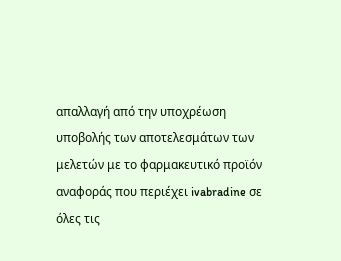απαλλαγή από την υποχρέωση υποβολής των αποτελεσμάτων των μελετών με το φαρμακευτικό προϊόν αναφοράς που περιέχει ivabradine σε όλες τις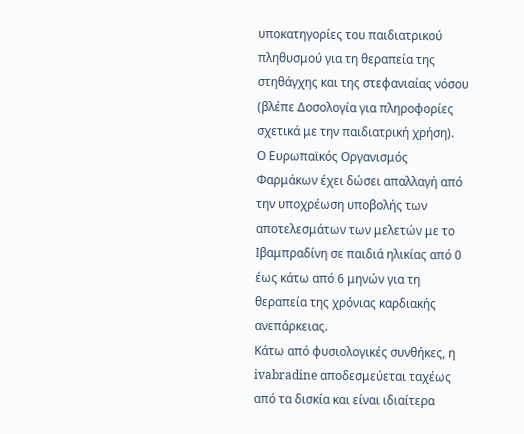υποκατηγορίες του παιδιατρικού πληθυσμού για τη θεραπεία της στηθάγχης και της στεφανιαίας νόσου (βλέπε Δοσολογία για πληροφορίες σχετικά με την παιδιατρική χρήση).
Ο Ευρωπαϊκός Οργανισμός Φαρμάκων έχει δώσει απαλλαγή από την υποχρέωση υποβολής των αποτελεσμάτων των μελετών με το Ιβαμπραδίνη σε παιδιά ηλικίας από 0 έως κάτω από 6 μηνών για τη θεραπεία της χρόνιας καρδιακής ανεπάρκειας.
Κάτω από φυσιολογικές συνθήκες, η ivabradine αποδεσμεύεται ταχέως από τα δισκία και είναι ιδιαίτερα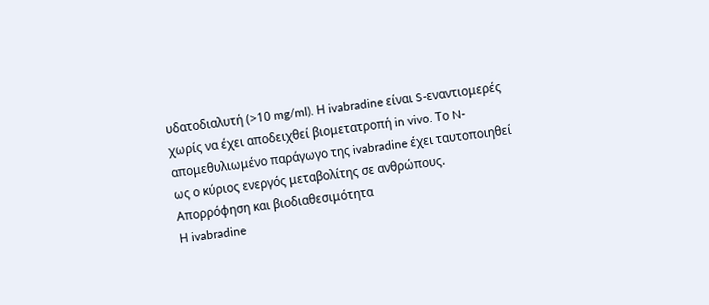υδατοδιαλυτή (>10 mg/ml). Η ivabradine είναι S-εναντιομερές χωρίς να έχει αποδειχθεί βιομετατροπή in vivo. Το N-απομεθυλιωμένο παράγωγο της ivabradine έχει ταυτοποιηθεί ως ο κύριος ενεργός μεταβολίτης σε ανθρώπους.
Απορρόφηση και βιοδιαθεσιμότητα
Η ivabradine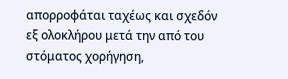απορροφάται ταχέως και σχεδόν εξ ολοκλήρου μετά την από του στόματος χορήγηση,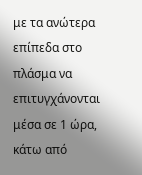με τα ανώτερα επίπεδα στο πλάσμα να επιτυγχάνονται μέσα σε 1 ώρα, κάτω από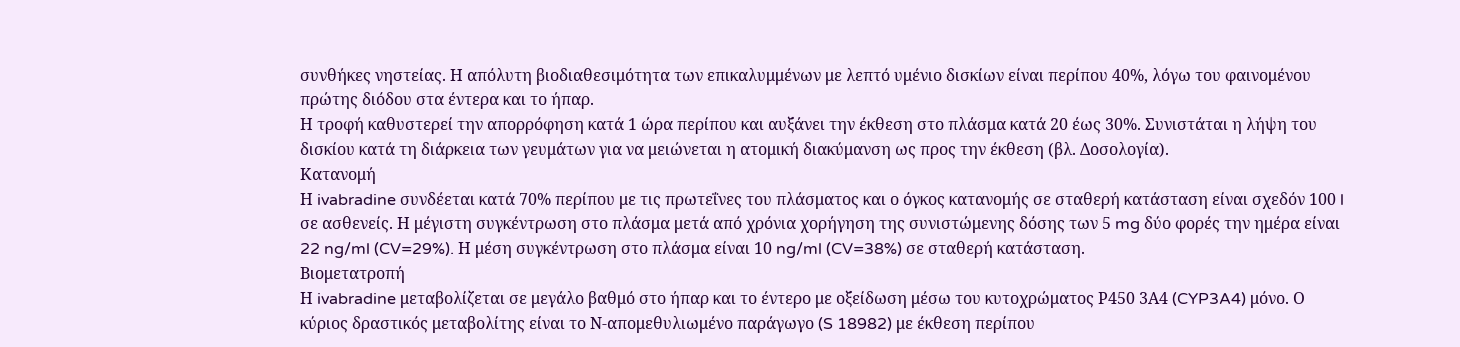συνθήκες νηστείας. Η απόλυτη βιοδιαθεσιμότητα των επικαλυμμένων με λεπτό υμένιο δισκίων είναι περίπου 40%, λόγω του φαινομένου πρώτης διόδου στα έντερα και το ήπαρ.
Η τροφή καθυστερεί την απορρόφηση κατά 1 ώρα περίπου και αυξάνει την έκθεση στο πλάσμα κατά 20 έως 30%. Συνιστάται η λήψη του δισκίου κατά τη διάρκεια των γευμάτων για να μειώνεται η ατομική διακύμανση ως προς την έκθεση (βλ. Δοσολογία).
Κατανομή
Η ivabradine συνδέεται κατά 70% περίπου με τις πρωτεΐνες του πλάσματος και ο όγκος κατανομής σε σταθερή κατάσταση είναι σχεδόν 100 l σε ασθενείς. Η μέγιστη συγκέντρωση στο πλάσμα μετά από χρόνια χορήγηση της συνιστώμενης δόσης των 5 mg δύο φορές την ημέρα είναι 22 ng/ml (CV=29%). Η μέση συγκέντρωση στο πλάσμα είναι 10 ng/ml (CV=38%) σε σταθερή κατάσταση.
Βιομετατροπή
Η ivabradine μεταβολίζεται σε μεγάλο βαθμό στο ήπαρ και το έντερο με οξείδωση μέσω του κυτοχρώματος Ρ450 3Α4 (CYP3A4) μόνο. Ο κύριος δραστικός μεταβολίτης είναι το Ν-απομεθυλιωμένο παράγωγο (S 18982) με έκθεση περίπου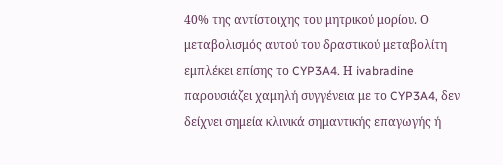40% της αντίστοιχης του μητρικού μορίου. Ο μεταβολισμός αυτού του δραστικού μεταβολίτη εμπλέκει επίσης το CYP3A4. Η ivabradine παρουσιάζει χαμηλή συγγένεια με το CYP3A4, δεν δείχνει σημεία κλινικά σημαντικής επαγωγής ή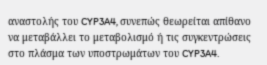αναστολής του CYP3A4, συνεπώς θεωρείται απίθανο να μεταβάλλει το μεταβολισμό ή τις συγκεντρώσεις στο πλάσμα των υποστρωμάτων του CYP3A4.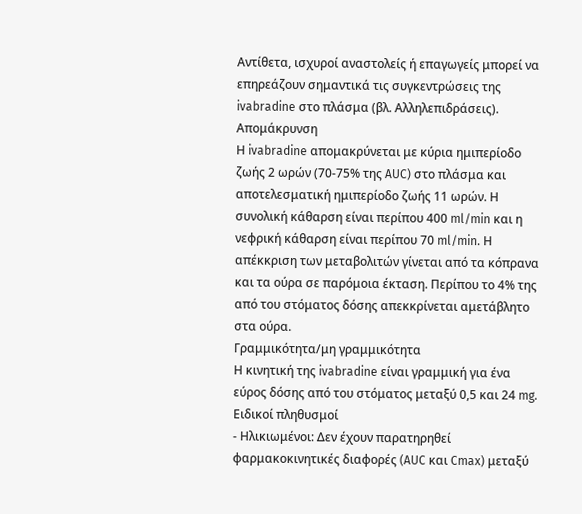Αντίθετα, ισχυροί αναστολείς ή επαγωγείς μπορεί να επηρεάζουν σημαντικά τις συγκεντρώσεις της ivabradine στο πλάσμα (βλ. Αλληλεπιδράσεις).
Απομάκρυνση
Η ivabradine απομακρύνεται με κύρια ημιπερίοδο ζωής 2 ωρών (70-75% της AUC) στο πλάσμα και αποτελεσματική ημιπερίοδο ζωής 11 ωρών. Η συνολική κάθαρση είναι περίπου 400 ml/min και η νεφρική κάθαρση είναι περίπου 70 ml/min. Η απέκκριση των μεταβολιτών γίνεται από τα κόπρανα και τα ούρα σε παρόμοια έκταση. Περίπου το 4% της από του στόματος δόσης απεκκρίνεται αμετάβλητο στα ούρα.
Γραμμικότητα/μη γραμμικότητα
Η κινητική της ivabradine είναι γραμμική για ένα εύρος δόσης από του στόματος μεταξύ 0,5 και 24 mg.
Ειδικοί πληθυσμοί
- Ηλικιωμένοι: Δεν έχουν παρατηρηθεί φαρμακοκινητικές διαφορές (AUC και Cmax) μεταξύ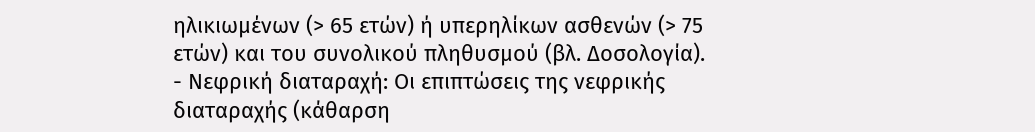ηλικιωμένων (> 65 ετών) ή υπερηλίκων ασθενών (> 75 ετών) και του συνολικού πληθυσμού (βλ. Δοσολογία).
- Νεφρική διαταραχή: Οι επιπτώσεις της νεφρικής διαταραχής (κάθαρση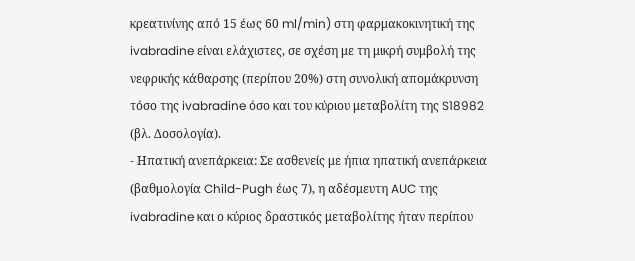κρεατινίνης από 15 έως 60 ml/min) στη φαρμακοκινητική της ivabradine είναι ελάχιστες, σε σχέση με τη μικρή συμβολή της νεφρικής κάθαρσης (περίπου 20%) στη συνολική απομάκρυνση τόσο της ivabradine όσο και του κύριου μεταβολίτη της S18982 (βλ. Δοσολογία).
- Ηπατική ανεπάρκεια: Σε ασθενείς με ήπια ηπατική ανεπάρκεια (βαθμολογία Child-Pugh έως 7), η αδέσμευτη AUC της ivabradine και ο κύριος δραστικός μεταβολίτης ήταν περίπου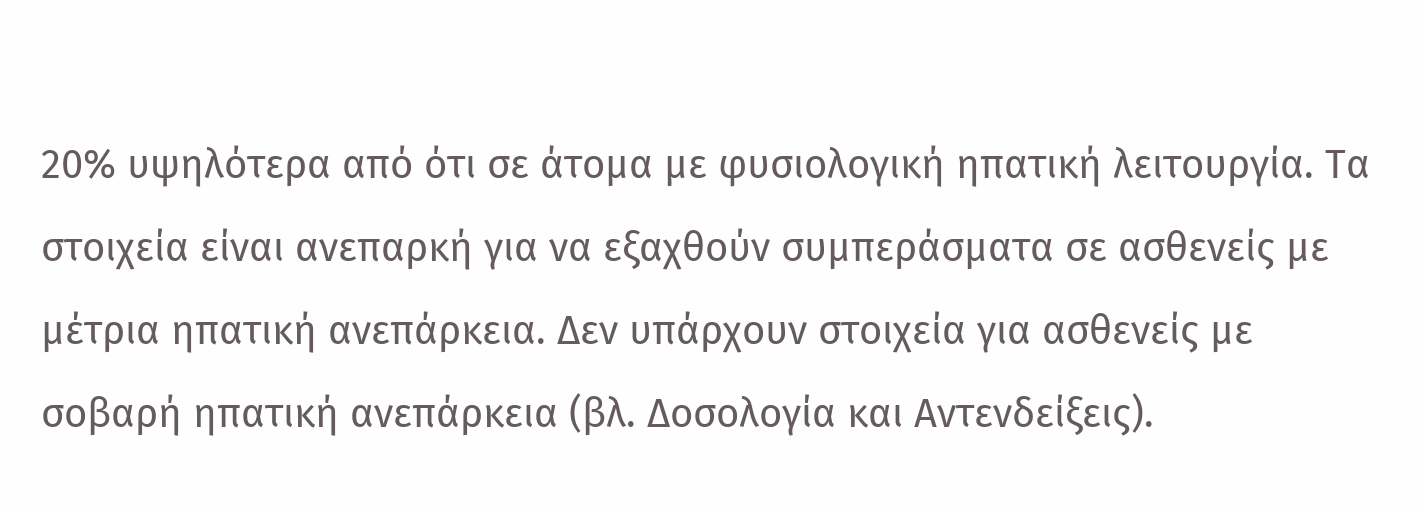20% υψηλότερα από ότι σε άτομα με φυσιολογική ηπατική λειτουργία. Τα στοιχεία είναι ανεπαρκή για να εξαχθούν συμπεράσματα σε ασθενείς με μέτρια ηπατική ανεπάρκεια. Δεν υπάρχουν στοιχεία για ασθενείς με σοβαρή ηπατική ανεπάρκεια (βλ. Δοσολογία και Αντενδείξεις).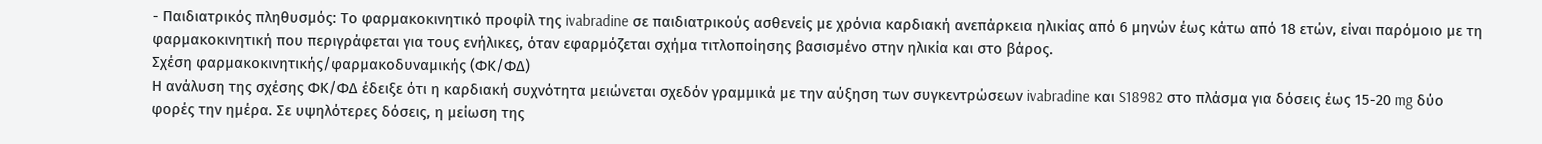- Παιδιατρικός πληθυσμός: Το φαρμακοκινητικό προφίλ της ivabradine σε παιδιατρικούς ασθενείς με χρόνια καρδιακή ανεπάρκεια ηλικίας από 6 μηνών έως κάτω από 18 ετών, είναι παρόμοιο με τη φαρμακοκινητική που περιγράφεται για τους ενήλικες, όταν εφαρμόζεται σχήμα τιτλοποίησης βασισμένο στην ηλικία και στο βάρος.
Σχέση φαρμακοκινητικής/φαρμακοδυναμικής (ΦΚ/ΦΔ)
Η ανάλυση της σχέσης ΦΚ/ΦΔ έδειξε ότι η καρδιακή συχνότητα μειώνεται σχεδόν γραμμικά με την αύξηση των συγκεντρώσεων ivabradine και S18982 στο πλάσμα για δόσεις έως 15-20 mg δύο φορές την ημέρα. Σε υψηλότερες δόσεις, η μείωση της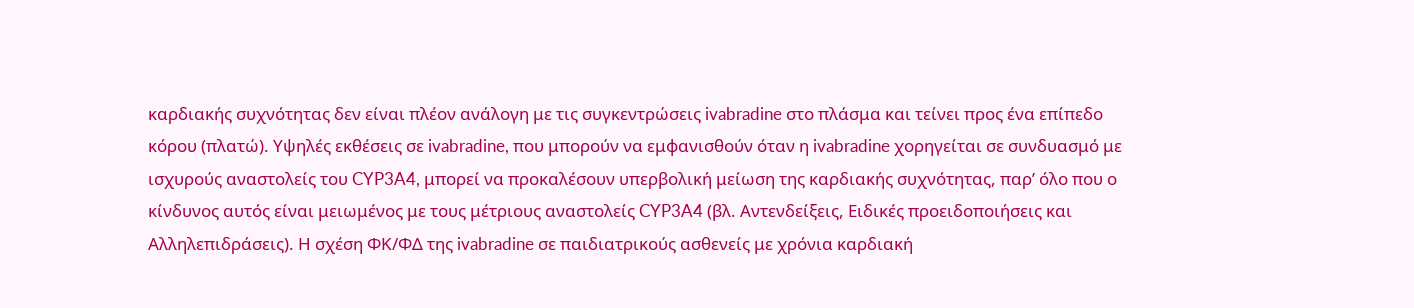καρδιακής συχνότητας δεν είναι πλέον ανάλογη με τις συγκεντρώσεις ivabradine στο πλάσμα και τείνει προς ένα επίπεδο κόρου (πλατώ). Υψηλές εκθέσεις σε ivabradine, που μπορούν να εμφανισθούν όταν η ivabradine χορηγείται σε συνδυασμό με ισχυρούς αναστολείς του CYP3A4, μπορεί να προκαλέσουν υπερβολική μείωση της καρδιακής συχνότητας, παρ’ όλο που ο κίνδυνος αυτός είναι μειωμένος με τους μέτριους αναστολείς CYP3A4 (βλ. Αντενδείξεις, Ειδικές προειδοποιήσεις και Αλληλεπιδράσεις). Η σχέση ΦΚ/ΦΔ της ivabradine σε παιδιατρικούς ασθενείς με χρόνια καρδιακή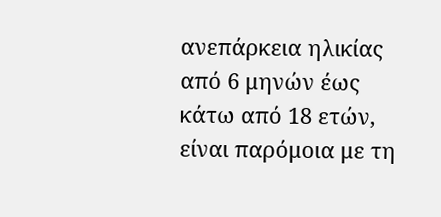ανεπάρκεια ηλικίας από 6 μηνών έως κάτω από 18 ετών, είναι παρόμοια με τη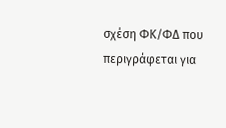σχέση ΦΚ/ΦΔ που περιγράφεται για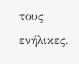τους ενήλικες.